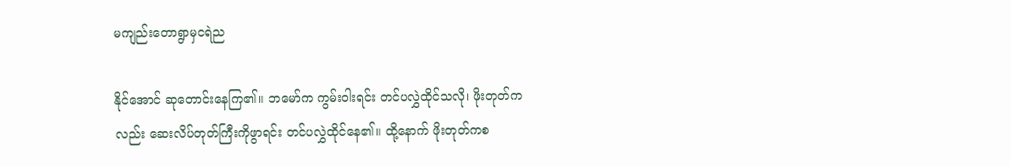မကျည်းတောရွာမှငရဲည

နိုင်အောင် ဆုတောင်းနေကြ၏။ ဘမော်က ကွမ်းဝါးရင်း တင်ပလွှဲထိုင်သလို၊ ဖိုးတုတ်ကလည်း ဆေးလိပ်တုတ်ကြီးကိုဖွာရင်း တင်ပလွှဲထိုင်နေ၏။ ထို့နောက် ဖိုးတုတ်ကစ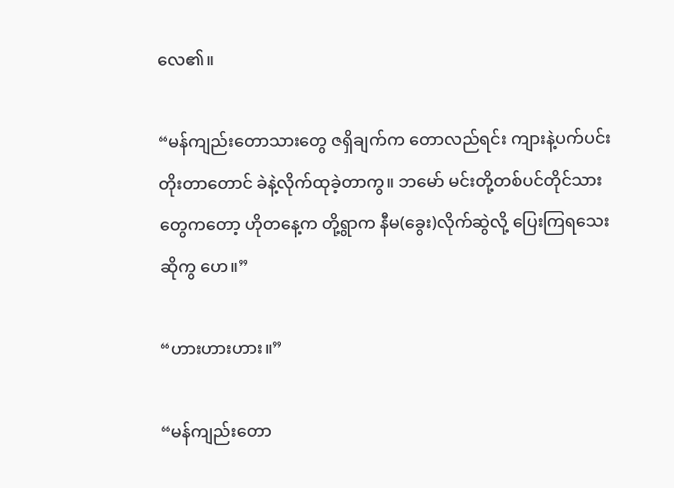လေ၏။

“မန်ကျည်းတောသားတွေ ဇရှိချက်က တောလည်ရင်း ကျားနဲ့ပက်ပင်းတိုးတာတောင် ခဲနဲ့လိုက်ထုခဲ့တာကွ။ ဘမော် မင်းတို့တစ်ပင်တိုင်သားတွေကတော့ ဟိုတနေ့က တို့ရွာက နီမ(ခွေး)လိုက်ဆွဲလို့ ပြေးကြရသေးဆိုကွ ဟေ။”

“ဟားဟားဟား။”

“မန်ကျည်းတော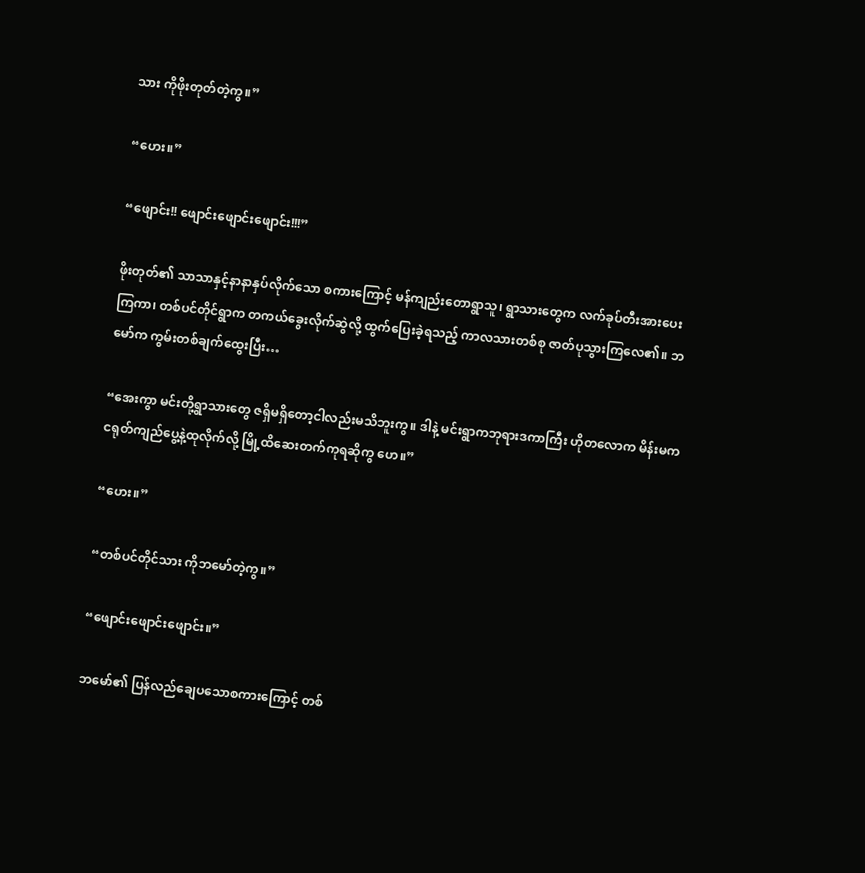သား ကိုဖိုးတုတ်တဲ့ကွ။”

“ဟေး။”

“ဖျောင်း!! ဖျောင်းဖျောင်းဖျောင်း!!!”

ဖိုးတုတ်၏ သာသာနှင့်နာနာနှပ်လိုက်သော စကားကြောင့် မန်ကျည်းတောရွာသူ၊ ရွာသားတွေက လက်ခုပ်တီးအားပေးကြကာ၊ တစ်ပင်တိုင်ရွာက တကယ်ခွေးလိုက်ဆွဲလို့ ထွက်‌ပြေးခဲ့ရသည့် ကာလသားတစ်စု ‌ဇာတ်ပုသွားကြလေ၏။ ဘမော်က ကွမ်းတစ်ချက်ထွေးပြီး…

“အေးကွာ မင်းတို့ရွာသားတွေ ဇရှိမရှိတော့ငါလည်းမသိဘူးကွ။ ဒါနဲ့ မင်းရွာကဘုရားဒကာကြီး ဟိုတလောက မိန်းမက ငရုတ်ကျည်ပွေ့နဲ့ထုလိုက်လို့ မြို့ထိဆေးတက်ကုရဆိုကွ ဟေ။”

“ဟေး။”

“တစ်ပင်တိုင်သား ကိုဘ‌မော်တဲ့ကွ။”

“ဖျောင်းဖျောင်းဖျောင်း။”

ဘမော်၏ ပြန်လည်ချေပသော‌စကားကြောင့် တစ်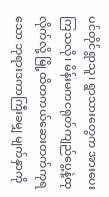ပင်တိုင်ရွာသူ၊ ရွာသား‌တွေက အားပေးကြသလို၊ မိန်းမကငရုတ်ကျည်ပွေ့နဲ့ထုလိုက်လို့ မြို့ထိတကယ်ဆေးတက်ကုရသော ဘုရားဒကာကြီးခမျှ မျက်နှာကို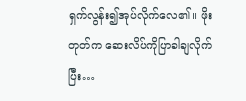ရှက်လွန်း၍အုပ်လိုက်လေ၏။ ဖိုးတုတ်က ဆေးလိပ်ကိုပြာခါချလိုက်ပြီး…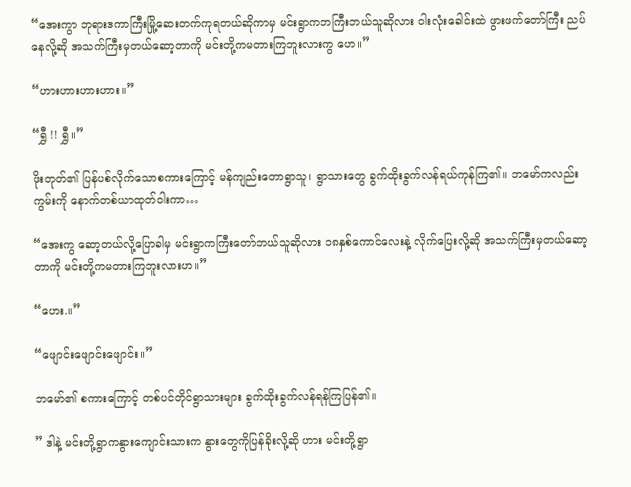“အေးကွာ ဘုရားဒကာကြီးမြို့ဆေးတက်ကုရတယ်ဆိုကာမှ မင်းရွာကဘကြီးဘယ်သူဆိုလား ဝါးလုံးခေါင်းထဲ ဖွားဖက်တော်ကြီး ညပ်နေလို့ဆို အသက်ကြီးမှ‌တယ်ဆော့တာကို မင်းတို့ကမတားကြဘူးလားကွ ဟေ။”

“ဟားဟားဟားဟား။”

“ရွှီ !! ရွှီ။”

ဖိုးတုတ်၏ ပြန်ပစ်လိုက်သောစကားကြောင့် မန်ကျည်းတောရွာသူ၊ ရွာသားတွေ ခွက်ထိုးခွက်လန်ရယ်ကုန်ကြ၏။ ဘမော်ကလည်း ကွမ်းကို နောက်တစ်ယာထုတ်ဝါးကာ…

“အေးကွ ဆော့တယ်လို့ပြောခါမှ မင်းရွာကကြီးတော်ဘယ်သူဆိုလား ၁၈နှစ်ကောင်လေးနဲ့ လိုက်ပြေးလို့ဆို အသက်ကြီးမှတယ်ဆော့တာကို မင်းတို့ကမတားကြဘူးလားဟ။”

“ဟေး.။”

“ဖျောင်း‌ဖျောင်းဖျောင်း။”

ဘမော်၏ စကားကြောင့် တစ်ပင်တိုင်ရွာသားများ ခွက်ထိုးခွက်လန်ရန်ကြပြန်၏။

” ဒါနဲ့ မင်းတို့ရွာကနွားကျောင်းသားက နွားတွေကိုပြန်ခိုးလို့ဆို ဟား မင်းတို့ရွာ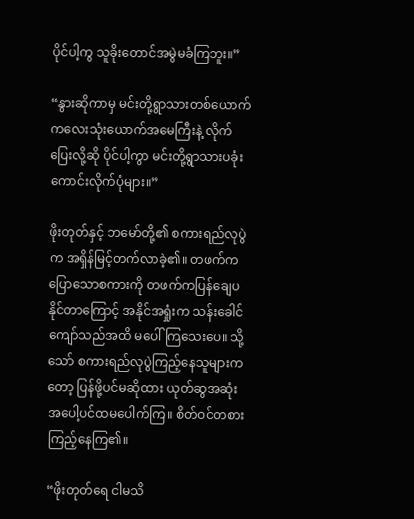ပိုင်ပါ့ကွ သူခိုးတောင်အမွဲမခံကြဘူး။”

“နွားဆိုကာမှ မင်းတို့ရွာသားတစ်ယောက် ကလေးသုံးယောက်အမေကြီးနဲ့ လိုက်ပြေးလို့ဆို ပိုင်ပါ့ကွာ မင်းတို့ရွာသားပခုံးကောင်းလိုက်ပုံများ။”

ဖိုးတုတ်နှင့် ဘမော်တို့၏ စကားရည်လုပွဲက အရှိန်မြင့်တက်လာခဲ့၏။ တဖက်ကပြောသောစကားကို တဖက်ကပြန်ချေပနိုင်တာကြောင့် အနိုင်အရှုံးက သန်းခေါင်ကျော်သည်အထိ မပေါ်ကြ‌သေးပေ။ သို့သော် စကားရည်လုပွဲကြည့်နေသူများကတော့ ပြန်ဖို့ပင်မဆိုထား ယုတ်ဆွအဆုံး အပေါ့ပင်ထမပေါက်ကြ။ စိတ်ဝင်တစား ကြည့်နေကြ၏။

“ဖိုးတုတ်ရေ ငါမသိ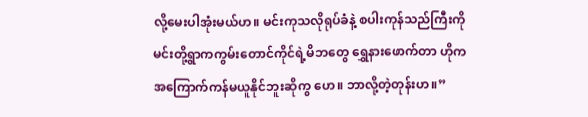လို့မေးပါအုံးမယ်ဟ။ မင်းကုသလိုရုပ်ခံနဲ့ စပါးကုန်သည်ကြီးကို မင်းတို့ရွာကကွမ်းတောင်ကိုင်ရဲ့မိဘတွေ ရွှေနားဖောက်တာ ဟိုက အကြောက်ကန်မယူနိုင်ဘူးဆိုကွ ဟေ။ ဘာလို့တဲ့တုန်းဟ။”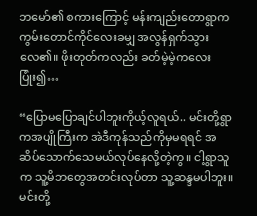ဘမော်၏ စကားကြောင့် မန်းကျည်းတောရွာက ကွမ်းတောင်ကိုင်လေးခမျှ အလွန်ရှက်သွားလေ၏။ ဖိုးတုတ်ကလည်း ခတ်မဲ့မဲ့ကလေးပြုံး၍…

“ပြောမပြောချင်ပါဘူးကိုယ့်လူရယ်.. မင်းတို့ရွာကအပျိုကြီးက အဲဒီကုန်သည်ကိုမှမရရင် အဆိပ်သောက်သေမယ်လုပ်နေလို့တဲ့ကွ။ ငါ့ရွာသူက သူ့မိဘတွေအတင်းလုပ်တာ သူ့ဆန္ဒမပါဘူး။ မင်းတို့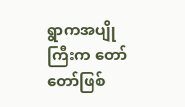ရွာကအပျိုကြီးက တော်တော်ဖြစ်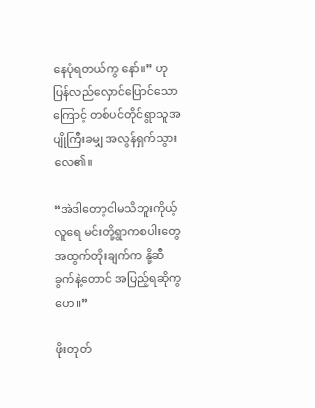နေပုံရတယ်ကွ နော်။” ဟု ပြန်လည်လှောင်ပြောင်သောကြောင့် တစ်ပင်တိုင်ရွာသူအပျိုကြီးခမျှ အလွန်ရှက်သွားလေ၏။

“အဲဒါတော့ငါမသိဘူးကိုယ့်လူရေ မင်းတို့ရွာကစပါးတွေ အထွက်တိုးချက်က နို့ဆီခွက်နဲ့တောင် အပြည့်ရဆိုကွ ဟေ။”

ဖိုးတုတ်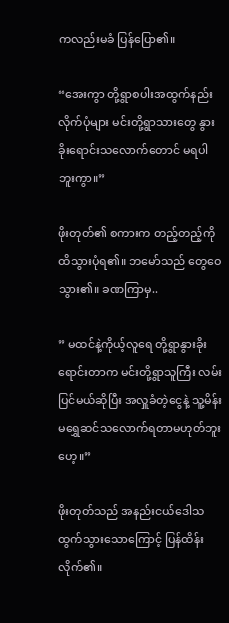ကလည်းမခံ ပြန်ပြော၏။

“အေးကွာ တို့ရွာစပါးအထွက်နည်းလိုက်ပုံများ မင်းတို့ရွာသားတွေ နွားခိုးရောင်းသလောက်တောင် မရပါဘူးကွာ။”

ဖိုးတုတ်၏ စကားက တည့်တည့်ကိုထိသွားပုံရ၏။ ဘမော်သည် တွေဝေသွား၏။ ခဏကြာမှ..

” မထင်နဲ့ကိုယ့်လူရေ တို့ရွာနွားခိုးရောင်းတာက မင်းတို့ရွာသူကြီး လမ်းပြင်မယ်ဆိုပြီး အလှူခံတဲ့ငွေနဲ့ သူ့မိန်းမရွှေဆင်သလောက်ရတာမဟုတ်ဘူးဟေ့။”

ဖိုးတုတ်သည် အနည်းငယ်ဒေါသထွက်သွားသောကြောင့် ပြန်ထိန်းလိုက်၏။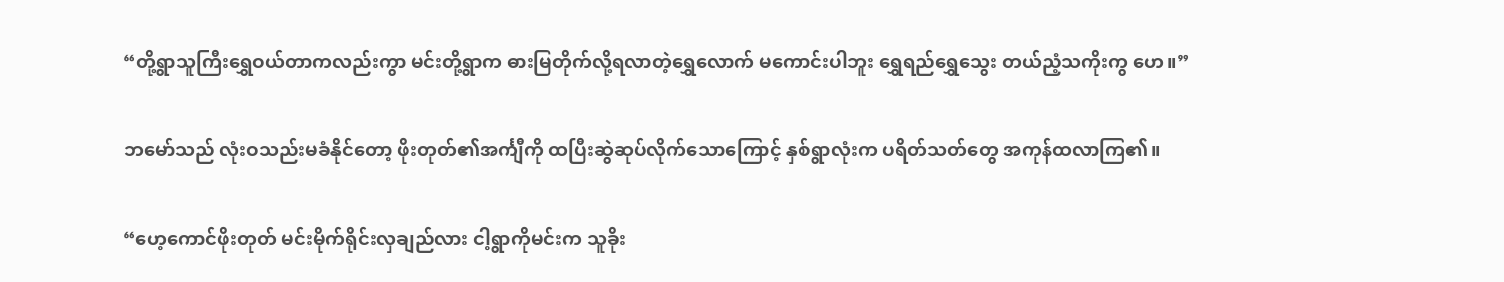“တို့ရွာသူကြီးရွှေဝယ်တာကလည်းကွာ မင်းတို့ရွာက ဓားမြတိုက်လို့ရလာတဲ့ရွှေလောက် မကောင်းပါဘူး ရွှေရည်ရွှေသွေး တယ်ညံ့သကိုးကွ ဟေ။”

ဘမော်သည် လုံးဝသည်းမခံနိုင်တော့ ဖိုးတုတ်၏အင်္ကျီကို ထပြီးဆွဲဆုပ်လိုက်သောကြောင့် နှစ်ရွာလုံးက ပရိတ်သတ်တွေ အကုန်ထလာကြ၏။

“ဟေ့ကောင်ဖိုးတုတ် မင်းမိုက်ရိုင်းလှချည်လား ငါ့ရွာကိုမင်းက သူခိုး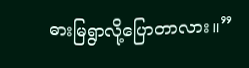ဓားမြရွာလို့ပြောတာလား။”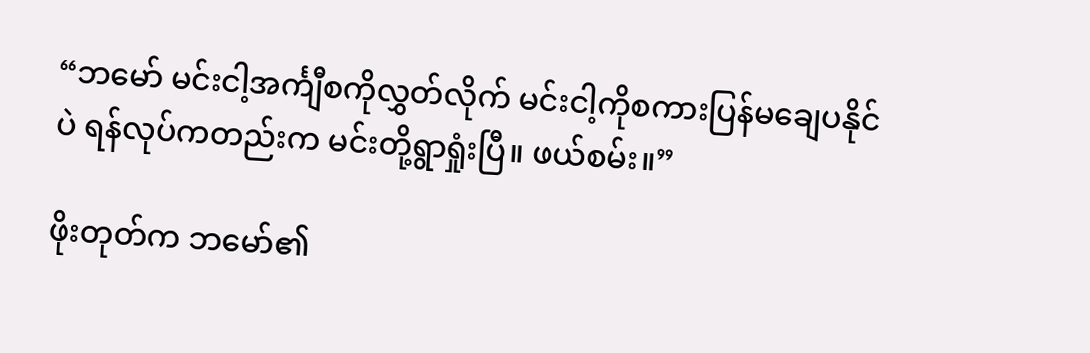“ဘမော် မင်းငါ့အင်္ကျီစကိုလွှတ်လိုက်‌ မင်းငါ့ကိုစကားပြန်မချေပနိုင်ပဲ ရန်လုပ်ကတည်းက မင်းတို့ရွာရှုံးပြီ။ ဖယ်စမ်း။”

ဖိုးတုတ်က ဘမော်၏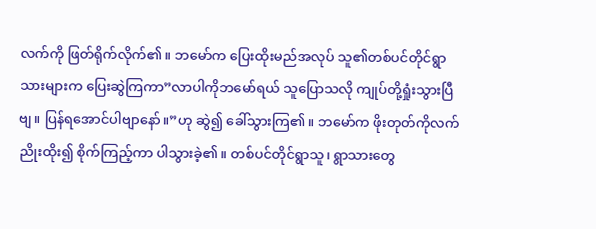လက်ကို ဖြတ်ရိုက်လိုက်၏။ ဘမော်က ပြေးထိုးမည်အလုပ် သူ၏တစ်ပင်တိုင်ရွာသားများက ပြေးဆွဲကြကာ”လာပါကိုဘမော်ရယ် သူပြောသလို ကျုပ်တို့ရှုံးသွားပြီဗျ။ ပြန်ရအောင်ပါဗျာနော်။”ဟု ဆွဲ၍ ခေါ်သွားကြ၏။ ဘမော်က ဖိုးတုတ်ကိုလက်ညိုးထိုး၍ စိုက်ကြည့်ကာ ပါသွားခဲ့၏။ တစ်ပင်တိုင်ရွာသူ၊ ရွာသားတွေ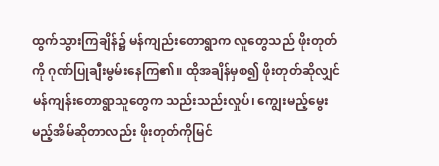ထွက်သွားကြချိန်၌ မန်ကျည်းတောရွာက လူတွေသည် ဖိုးတုတ်ကို ဂုဏ်ပြုချီးမွမ်းနေကြ၏။ ထိုအချိန်မှစ၍ ဖိုးတုတ်ဆိုလျှင် မန်ကျန်းတောရွာသူတွေက သည်းသည်းလှုပ်၊ ကျွေးမည့်မွေးမည့်အိမ်ဆိုတာလည်း ဖိုးတုတ်ကိုမြင်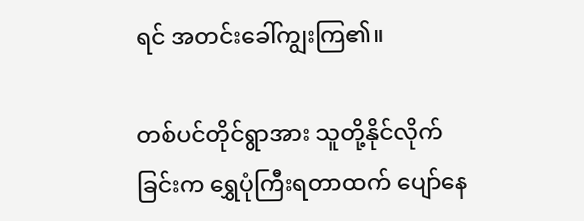ရင် အတင်းခေါ်ကျွးကြ၏။

တစ်ပင်တိုင်ရွာအား သူတို့နိုင်လိုက်ခြင်းက ရွှေပုံကြီးရတာထက် ပျော်နေ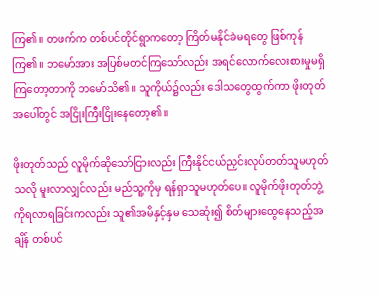ကြ၏။ တဖက်က တစ်ပင်တိုင်ရွာကတော့ ကြိတ်မနိုင်ခဲမရတွေ ဖြစ်ကုန်ကြ၏။ ဘမော်အား အပြစ်မတင်ကြသော်လည်း အရင်လောက်လေးစားမှုမရှိကြတော့တာကို ဘမော်သိ၏။ သူကိုယ်၌လည်း ဒေါသတွေထွက်ကာ ဖိုးတုတ်အပေါ်တွင် အငြိုးကြီးငြိုးနေတော့၏။

ဖိုးတုတ်သည် လူမိုက်ဆိုသော်ငြားလည်း ကြီးနိုင်ငယ်ညှင်းလုပ်တတ်သူမဟုတ်သလို မူးလာလျှင်လည်း မည်သူ့ကိုမှ ရန်ရှာသူမဟုတ်ပေ။ လူမိုက်ဖိုးတုတ်ဘွဲ့ကိုရလာရခြင်းကလည်း သူ၏အမိနှင့်နှမ သေဆုံး၍ စိတ်များထွေနေသည့်အချိန် တစ်ပင်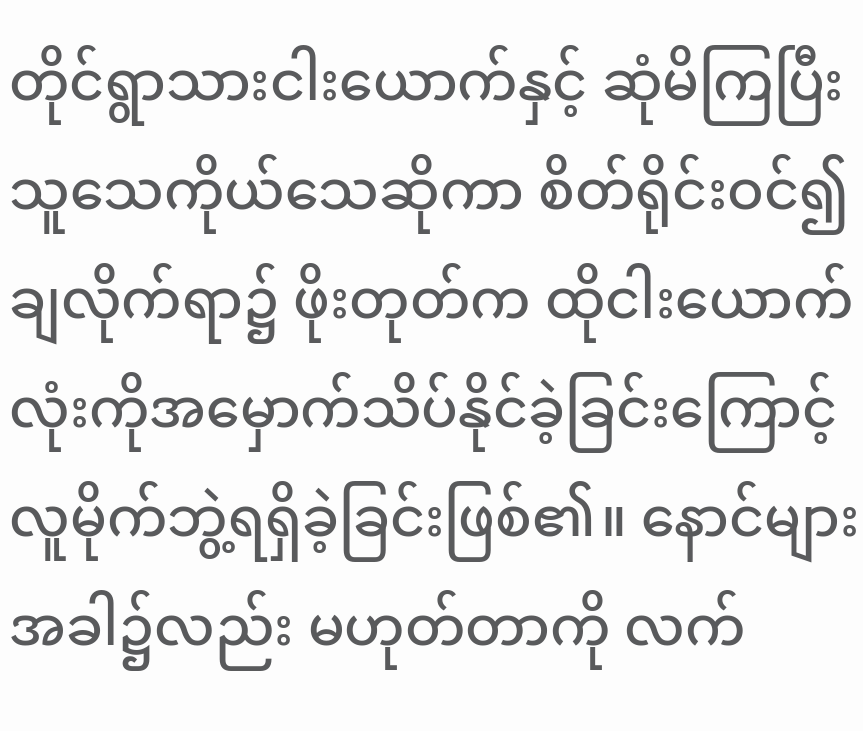တိုင်ရွာသားငါးယောက်နှင့် ‌ဆုံမိကြပြီး သူသေကိုယ်သေဆိုကာ စိတ်ရိုင်းဝင်၍ ချလိုက်ရာ၌ ဖိုးတုတ်က ထိုငါး‌ယောက်လုံးကိုအမှောက်သိပ်နိုင်ခဲ့ခြင်းကြောင့် လူမိုက်ဘွဲ့ရရှိခဲ့ခြင်းဖြစ်၏။ နောင်များအခါ၌လည်း မဟုတ်တာကို လက်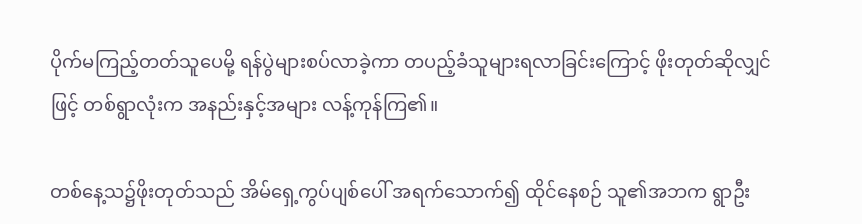ပိုက်မကြည့်တတ်သူပေမို့ ရန်ပွဲများစပ်လာခဲ့ကာ တပည့်ခံသူများရလာခြင်းကြောင့် ဖိုးတုတ်ဆိုလျှင်ဖြင့် တစ်ရွာလုံးက အနည်းနှင့်အများ လန့်ကုန်ကြ၏။

တစ်နေ့သ၌ဖိုးတုတ်သည် အိမ်ရှေ့ကွပ်ပျစ်ပေါ် အရက်သောက်၍ ထိုင်နေစဉ် သူ၏အဘက ရွာဦး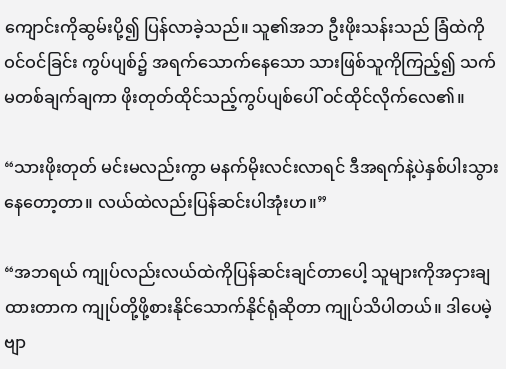ကျောင်းကိုဆွမ်းပို့၍ ပြန်လာခဲ့သည်။ သူ၏အဘ ဦးဖိုးသန်းသည် ခြံထဲကိုဝင်ဝင်ခြင်း ကွပ်ပျစ်၌ အရက်သောက်နေသော သားဖြစ်သူကိုကြည့်၍ သက်မတစ်ချက်ချကာ ဖိုးတုတ်ထိုင်သည့်ကွပ်ပျစ်ပေါ် ဝင်ထိုင်လိုက်လေ၏။

“သားဖိုးတုတ် မင်းမလည်းကွာ မနက်မိုးလင်းလာရင် ဒီအရက်နဲ့ပဲနှစ်ပါးသွားနေတော့တာ။ ‌လယ်ထဲလည်းပြန်ဆင်းပါအုံးဟ။”

“အဘရယ် ကျုပ်လည်းလယ်ထဲကိုပြန်ဆင်းချင်တာပေါ့ သူများကိုအငှားချထားတာက ကျုပ်တို့ဖို့စားနိုင်သောက်နိုင်ရုံဆိုတာ ကျုပ်သိပါတယ်။ ဒါပေမဲ့ဗျာ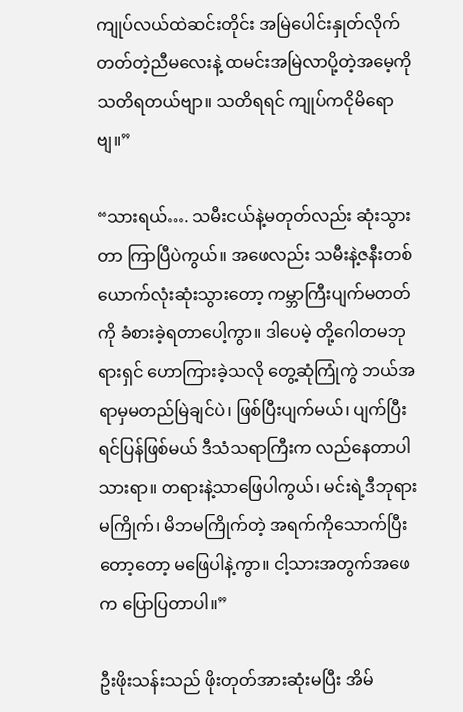ကျုပ်လယ်ထဲဆင်းတိုင်း အမြဲပေါင်းနှုတ်လိုက်တတ်တဲ့ညီမလေးနဲ့ ထမင်းအမြဲလာပို့တဲ့အမေ့ကို သတိရတယ်ဗျာ။ သတိရရင် ကျုပ်ကငိုမိရောဗျ။”

“သားရယ်…. သမီးငယ်နဲ့မတုတ်လည်း ဆုံးသွားတာ ကြာပြီပဲကွယ်။ အဖေလည်း သမီးနဲ့ဇနီးတစ်ယောက်လုံးဆုံးသွားတော့ ကမ္ဘာကြီးပျက်မတတ်ကို ခံစားခဲ့ရတာပေါ့ကွာ။ ဒါပေမဲ့ တို့ဂေါတမဘုရားရှင် ဟောကြားခဲ့သလို တွေ့ဆုံကြုံကွဲ ဘယ်အရာမှမတည်မြဲချင်ပဲ၊ ဖြစ်ပြီးပျက်မယ်၊ ပျက်ပြီးရင်ပြန်ဖြစ်မယ် ဒီသံသရာကြီးက လည်နေတာပါသားရာ။ တရားနဲ့သာဖြေပါကွယ်၊ မင်းရဲ့ဒီဘုရားမကြိုက်၊ မိဘမကြိုက်တဲ့ အရက်ကိုသောက်ပြီးတော့တော့ မဖြေပါနဲ့ကွာ။ ငါ့သားအတွက်အဖေက ပြောပြတာပါ။”

ဦးဖိုးသန်းသည် ဖိုးတုတ်အားဆုံးမပြီး အိမ်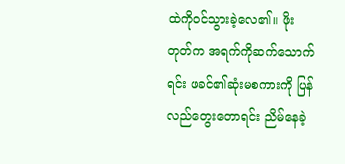ထဲကိုဝင်သွားခဲ့လေ၏။ ဖိုးတုတ်က အရက်ကိုဆက်သောက်ရင်း ဖခင်၏ဆုံးမစကားကို ပြန်လည်တွေးတောရင်း ညိမ်နေခဲ့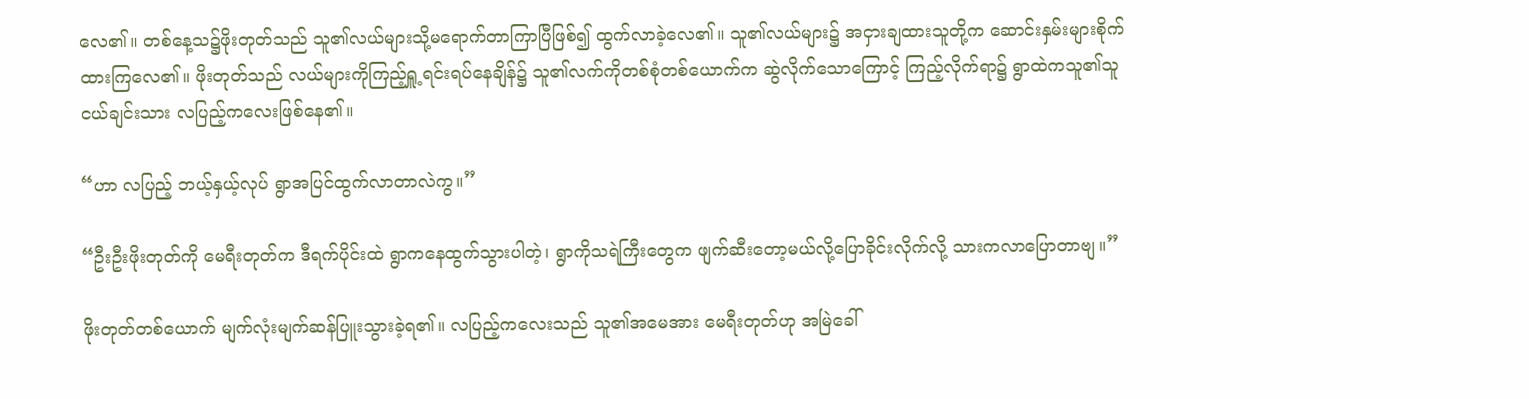လေ၏။ တစ်နေ့သ၌ဖိုးတုတ်သည် သူ၏လယ်များသို့မရောက်တာကြာပြီဖြစ်၍ ထွက်လာခဲ့လေ၏။ သူ၏လယ်များ၌ အငှားချထားသူတို့က ‌ဆောင်းနှမ်းများစိုက်ထားကြလေ၏။ ဖိုးတုတ်သည် လယ်များကိုကြည့်ရှူ့ရင်းရပ်နေချိန်၌ သူ၏လက်ကိုတစ်စုံတစ်ယောက်က ဆွဲလိုက်သောကြောင့် ကြည့်လိုက်ရာ၌ ရွာထဲကသူ၏သူငယ်ချင်းသား လပြည့်ကလေးဖြစ်နေ၏။

“ဟာ လပြည့် ဘယ့်နှယ့်လုပ် ရွာအပြင်ထွက်လာတာလဲကွ။”

“ဦးဦးဖိုးတုတ်ကို မေရီးတုတ်က ဒီရက်ပိုင်းထဲ ရွာကနေထွက်သွားပါတဲ့၊ ရွာကိုသရဲကြီးတွေက ဖျက်ဆီးတော့မယ်လို့ပြောခိုင်းလိုက်လို့ သားကလာပြောတာဗျ။”

ဖိုးတုတ်တစ်ယောက် မျက်လုံးမျက်ဆန်ပြူးသွားခဲ့ရ၏။ လပြည့်ကလေးသည် သူ၏အမေအား မေရီးတုတ်ဟု အမြဲခေါ်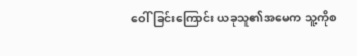ဝေါ်ခြင်းကြောင်း ယခုသူ၏အမေက သူ့ကိုစ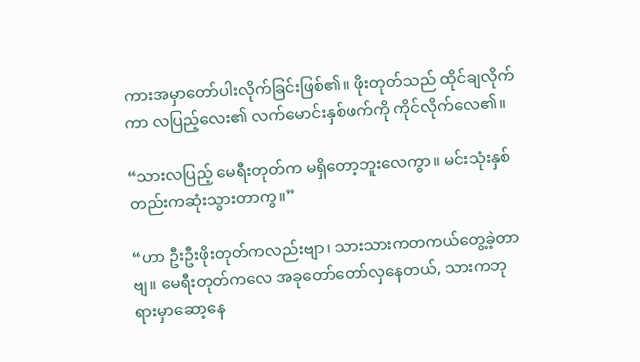ကားအမှာတော်ပါးလိုက်ခြင်းဖြစ်၏။ ဖိုးတုတ်သည် ထိုင်ချလိုက်ကာ လပြည့်လေး၏ လက်မောင်းနှစ်ဖက်ကို ကိုင်လိုက်လေ၏။

“သားလပြည့် မေရီးတုတ်က မရှိတော့ဘူးလေကွာ။ မင်းသုံးနှစ်တည်းကဆုံးသွားတာကွ။”

“ဟာ ဦးဦးဖိုးတုတ်ကလည်းဗျာ၊ သားသားကတကယ်တွေ့ခဲ့တာဗျ။ မေရီးတုတ်ကလေ အခုတော်တော်လှနေတယ်, သားကဘုရားမှာဆော့နေ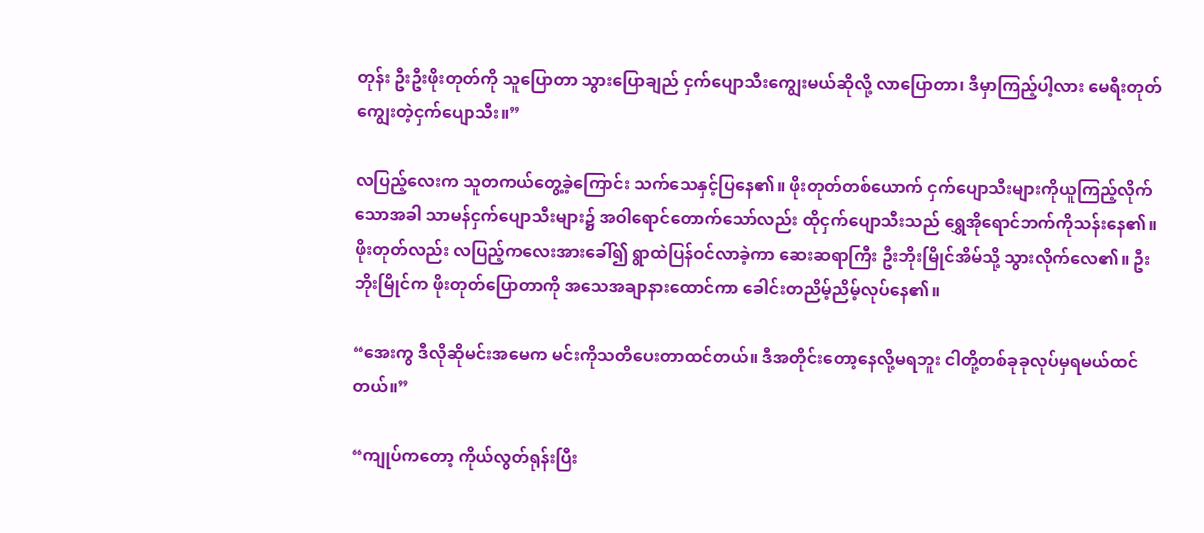တုန်း ဦးဦးဖိုးတုတ်ကို သူပြောတာ သွားပြောချည် ငှက်ပျောသီးကျွေးမယ်ဆိုလို့ လာပြောတာ၊ ဒီမှာကြည့်ပါ့လား မေရီးတုတ်ကျွေးတဲ့ငှက်ပျောသီး။”

လပြည့်လေးက သူတကယ်တွေ့ခဲ့ကြောင်း သက်သေနှင့်ပြနေ၏။ ဖိုးတုတ်တစ်ယောက် ငှက်ပျောသီးများကိုယူကြည့်လိုက်သောအခါ သာမန်ငှက်ပျောသီးများ၌ အဝါရောင်တောက်သော်လည်း ထိုငှက်ပျောသီးသည် ရွှေအိုရောင်ဘက်ကိုသန်းနေ၏။ ဖိုးတုတ်လည်း လပြည့်ကလေးအားခေါ်၍ ရွာထဲပြန်ဝင်လာခဲ့ကာ ဆေးဆရာကြီး ဦးဘိုးမြိုင်အိမ်သို့ ‌သွားလိုက်လေ၏။ ဦးဘိုးမြိုင်က ဖိုးတုတ်ပြောတာကို အသေအချာနားထောင်ကာ ခေါင်းတညိမ့်ညိမ့်လုပ်နေ၏။

“အေးကွ ဒီလိုဆိုမင်းအမေက မင်းကိုသတိပေးတာထင်တယ်။ ဒီအတိုင်းတော့နေလို့မရဘူး ငါတို့တစ်ခုခုလုပ်မှရမယ်ထင်တယ်။”

“ကျုပ်ကတော့ ကိုယ်လွတ်ရုန်းပြီး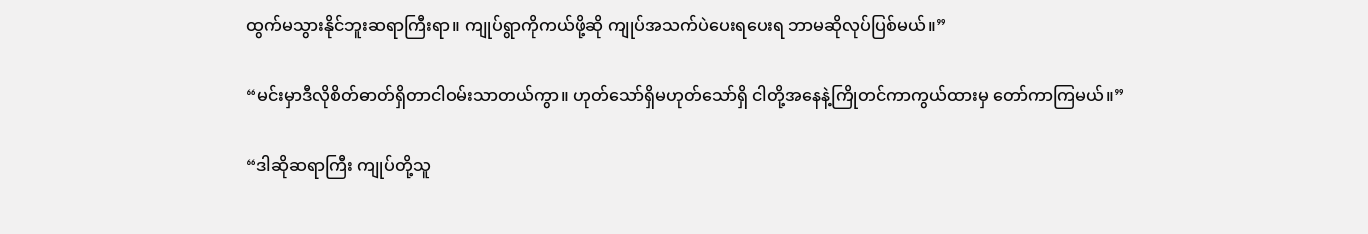ထွက်မသွားနိုင်ဘူးဆရာကြီးရာ။ ကျုပ်ရွာကိုကယ်ဖို့ဆို ကျုပ်အသက်ပဲပေးရပေးရ ဘာမဆိုလုပ်ပြစ်မယ်။”

“မင်းမှာဒီလိုစိတ်ဓာတ်ရှိတာငါ‌ဝမ်းသာတယ်ကွာ။ ဟုတ်သော်ရှိမဟုတ်သော်ရှိ ငါတို့အနေနဲ့ကြိုတင်ကာကွယ်ထားမှ တော်ကာကြမယ်။”

“ဒါဆိုဆရာကြီး ကျုပ်တို့သူ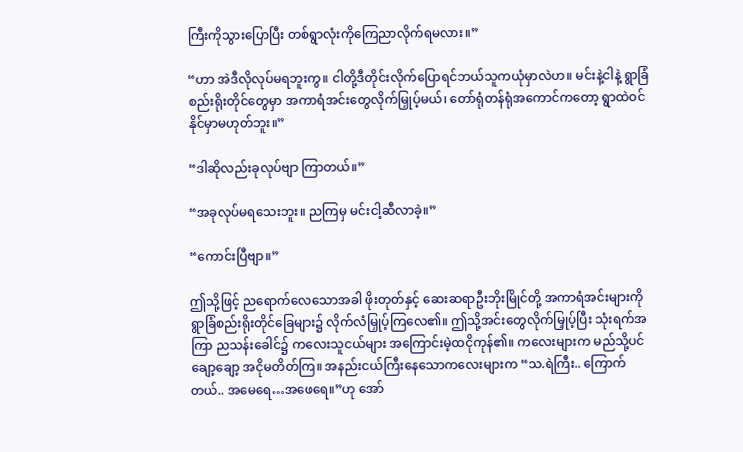ကြီးကိုသွားပြောပြီး တစ်ရွာလုံးကိုကြေညာလိုက်ရမလား။”

“ဟာ အဲဒီလိုလုပ်မရဘူးကွ။ ငါတို့ဒီတိုင်းလိုက်ပြောရင်ဘယ်သူကယုံမှာလဲဟ။ မင်းနဲ့ငါနဲ့ ရွာခြံစည်းရိုးတိုင်တွေမှာ အကာရံအင်းတွေလိုက်မြှုပ့်မယ်၊ တော်ရုံတန်ရုံအကောင်ကတော့ ရွာထဲဝင်နိုင်မှာမဟုတ်ဘူး။”

“ဒါဆိုလည်းခုလုပ်ဗျာ ‌ကြာတယ်။”

“အခုလုပ်မရသေးဘူး။ ညကြမှ မင်းငါ့ဆီလာခဲ့။”

“ကောင်းပြီဗျာ။”

ဤသို့ဖြင့် ညရောက်လေသောအခါ ဖိုးတုတ်နှင့် ဆေးဆရာဦးဘိုးမြိုင်တို့ အကာရံအင်းများကို ရွာခြံစည်းရိုးတိုင်ခြေများ၌ လိုက်လံမြှုပ့်ကြလေ၏။ ဤသို့အင်းတွေလိုက်မြှုပ့်ပြီး သုံးရက်အကြာ ညသန်းခေါင်၌ ကလေးသူငယ်များ အကြောင်းမဲ့ထငိုကုန်၏။ ကလေးများက မည်သို့ပင်ချော့ချော့ အငိုမတိတ်ကြ။ အနည်းငယ်ကြီးနေသောကလေးများက “သ.ရဲကြီး.. ကြောက်တယ်.. အမေရေ…အဖေရေ။”ဟု အော်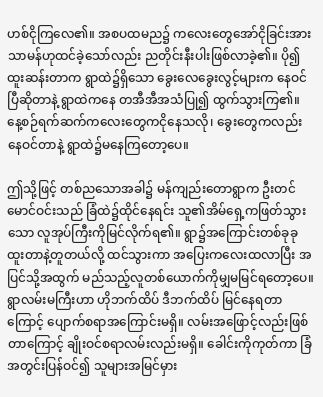ဟစ်ငိုကြလေ၏။ အစပထမည၌ ကလေးတွေအော်ငိုခြင်းအား သာမန်ဟုထင်ခဲ့သော်လည်း ညတိုင်းနီးပါးဖြစ်လာခဲ့၏။ ပို၍ထူးဆန်းတာက ရွာထဲ၌ရှိသော ခွေးလေခွေးလွင့်များက နေဝင်ပြီဆိုတာနဲ့ ရွာထဲ‌ကနေ တအီအီအသံပြု၍ ထွက်သွားကြ၏။ နေ့စဉ်ရက်ဆက်ကလေးတွေကငိုနေသလို၊ ခွေးတွေကလည်း‌ နေဝင်တာနဲ့ ရွာထဲ၌မနေကြတော့ပေ။

ဤသို့ဖြင့် တစ်ညသောအခါ၌ မန်ကျည်းတောရွာက ဦးတင်မောင်ဝင်းသည် ခြံထဲ၌ထိုင်နေရင်း သူ၏အိမ်ရှေ့ကဖြတ်သွားသော လူအုပ်ကြီးကိုမြင်လိုက်ရ၏။ ရွာ၌အကြောင်းတစ်ခုခုထူးတာနဲ့တူတယ်လို့ ထင်သွားကာ အပြေးကလေးထလာပြီး အပြင်သို့အထွက် မည်သည့်လူတစ်ယောက်ကိုမျှမမြင်ရတော့ပေ။ ရွာလမ်းမကြီးဟာ ဟိုဘက်ထိပ် ဒီဘက်ထိပ် မြင်နေရတာကြောင့် ပျောက်စရာအကြောင်းမရှိ။ လမ်းအဖြောင့်လည်းဖြစ်တာကြောင့် ချိုးဝင်စရာလမ်းလည်းမရှိ။ ခေါင်းကိုကုတ်ကာ ခြံအတွင်းပြန်ဝင်၍ သူများအမြင်မှား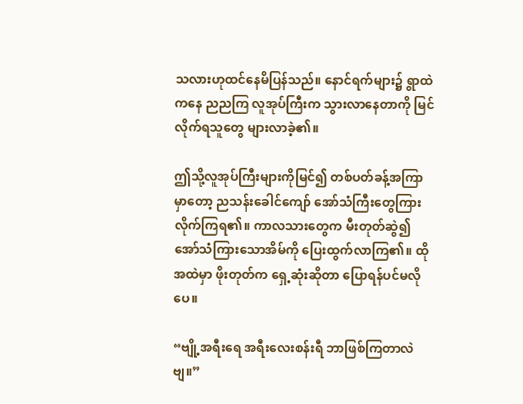သလားဟုထင်နေမိပြန်သည်။ နောင်ရက်များ၌ ရွာထဲကနေ ညညကြ လူအုပ်ကြီးက သွားလာနေတာကို မြင်လိုက်ရသူတွေ များလာခဲ့၏။

ဤသို့လူအုပ်ကြီးများကိုမြင်၍ တစ်ပတ်ခန့်အကြာမှာတော့ ညသန်းခေါင်ကျော် အော်သံကြီးတွေကြားလိုက်ကြရ၏။ ကာလသားတွေက မီးတုတ်ဆွဲ၍ အော်သံကြားသောအိမ်ကို ပြေးထွက်လာကြ၏။ ထိုအထဲမှာ ဖိုးတုတ်က ရှေ့ဆုံးဆိုတာ ပြောရန်ပင်မလိုပေ။

“ဗျို့အရီးရေ အရီးလေးစန်းရီ ဘာဖြစ်ကြတာလဲဗျ။”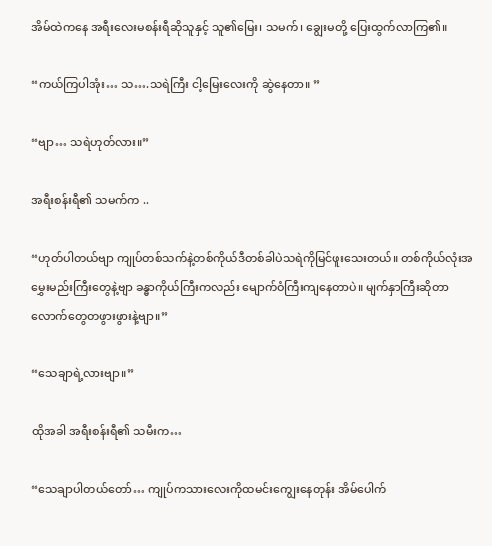အိမ်ထဲကနေ အရီးလေးမစန်းရီဆိုသူနှင့် သူ၏မြေး၊ သမက်၊ ချွေးမတို့ ပြေးထွက်လာကြ၏။

“ကယ်ကြပါအုံး… သ….သရဲကြီး ငါ့မြေးလေးကို ဆွဲနေတာ။ ”

“ဗျာ… သရဲဟုတ်လား။”

အရီး‌စန်းရီ၏ သမက်က ..

“ဟုတ်ပါတယ်‌ဗျာ ကျုပ်တစ်သက်နဲ့တစ်ကိုယ်ဒီတစ်ခါပဲသရဲကိုမြင်ဖူးသေးတယ်။ တစ်ကိုယ်လုံးအမွှေးမည်းကြီးတွေနဲ့ဗျာ ခန္ဓာကိုယ်ကြီးကလည်း မျောက်ဝံကြီးကျနေ‌တာပဲ။ မျက်နှာကြီးဆိုတာ လောက်တွေတဖွားဖွားနဲ့ဗျာ။”

“သေချာရဲ့လားဗျာ။”

ထိုအခါ အရီးစန်းရီ၏ သမီးက…

“သေချာပါတယ်တော်… ကျုပ်ကသားလေးကိုထမင်းကျွေးနေတုန်း အိမ်ပေါက်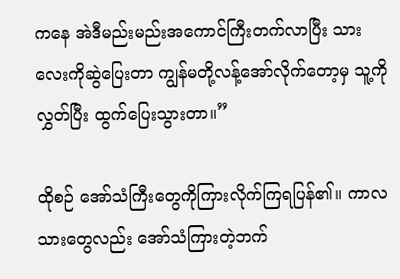ကနေ အဲဒီမည်းမည်းအကောင်ကြီးတက်လာပြီး သားလေးကိုဆွဲပြေးတာ ကျွန်မတို့လန့်အော်လိုက်တော့မှ သူ့ကိုလွှတ်ပြီး ထွက်ပြေးသွားတာ။”

ထိုစဉ် အော်သံကြီးတွေကိုကြားလိုက်ကြရပြန်၏။ ကာလသားတွေလည်း အော်သံကြားတဲ့ဘက်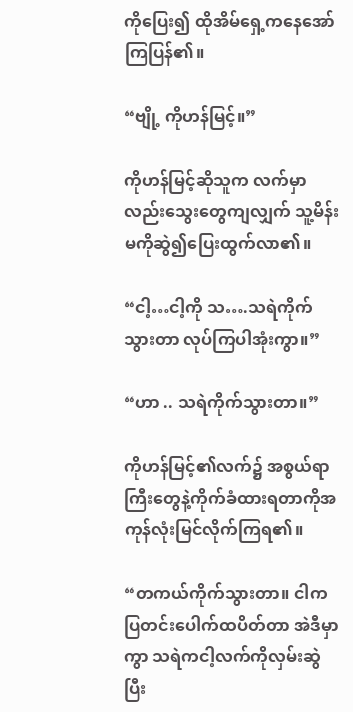ကိုပြေး၍ ထိုအိမ်ရှေ့‌ကနေအော်ကြပြန်၏။

“ဗျို့ ကိုဟန်မြင့်။”

ကိုဟန်မြင့်ဆိုသူက လက်မှာလည်းသွေးတွေကျလျှက် သူ့မိန်းမကိုဆွဲ၍ပြေးထွက်လာ၏။

“ငါ့…ငါ့ကို သ….သရဲကိုက်သွားတာ လုပ်ကြပါအုံးကွာ။”

“ဟာ .. သရဲကိုက်သွားတာ။”

ကိုဟန်မြင့်၏လက်၌ အစွယ်ရာကြီးတွေနဲ့ကိုက်ခံထားရတာကိုအကုန်လုံးမြင်လိုက်ကြရ၏။

“တကယ်ကိုက်သွားတာ။ ငါကပြတင်းပေါက်ထပိတ်တာ အဲဒီမှာကွာ သရဲကငါ့လက်ကိုလှမ်းဆွဲပြီး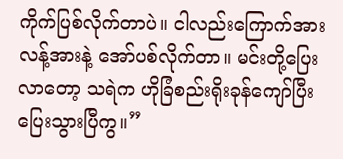ကိုက်ပြစ်လိုက်တာပဲ။ ငါလည်းကြောက်အားလန့်အားနဲ့ အော်ပစ်လိုက်တာ။ မင်းတို့ပြေးလာတော့ သရဲက ဟိုခြံစည်းရိုးခုန်ကျော်ပြီး ပြေးသွားပြီကွ။”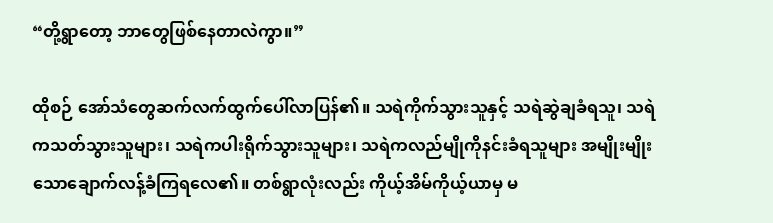“တို့ရွာတော့ ဘာတွေဖြစ်နေတာလဲကွာ။”

ထိုစဉ် အော်သံတွေဆက်လက်ထွက်ပေါ်လာပြန်၏။ သရဲကိုက်သွားသူနှင့် သရဲဆွဲချခံရသူ၊ သရဲကသတ်သွားသူများ၊ သရဲကပါးရိုက်သွားသူများ၊ သရဲကလည်မျိုကိုနင်းခံရသူများ အမျိုးမျိုးသောချောက်လန့်ခံကြရလေ၏။ တစ်ရွာလုံးလည်း ကိုယ့်အိမ်ကိုယ့်ယာမှ မ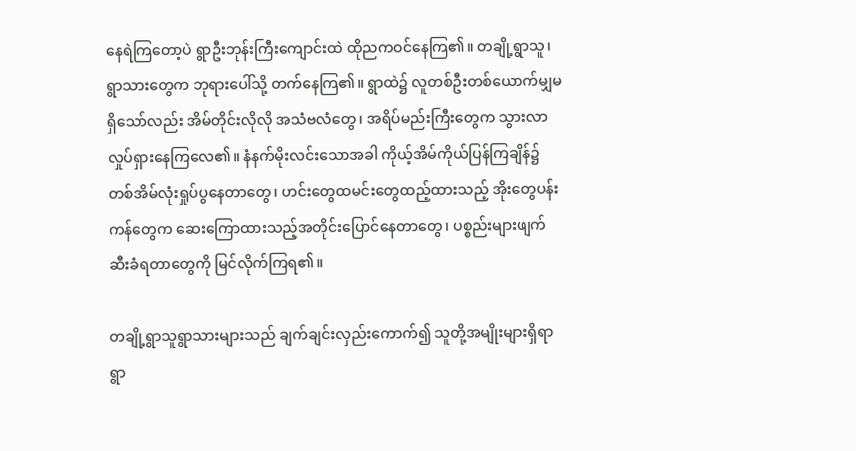နေရဲကြတော့ပဲ ရွာဦးဘုန်းကြီးကျောင်းထဲ ထိုညကဝင်နေကြ၏။ တချို့ရွာသူ၊ရွာသားတွေက ဘုရားပေါ်သို့ တက်နေကြ၏။ ရွာထဲ၌ လူတစ်‌ဦးတစ်ယောက်မျှမရှိသော်လည်း အိမ်တိုင်း‌လိုလို အသံဗလံတွေ၊ အရိပ်မည်းကြီးတွေက သွားလာလှုပ်ရှားနေကြလေ၏။ နံနက်မိုးလင်းသောအခါ ကိုယ့်အိမ်ကိုယ်ပြန်ကြချိန်၌ တစ်အိမ်လုံးရှုပ်ပွနေတာတွေ၊ ဟင်းတွေထမင်းတွေထည့်ထားသည့် အိုးတွေပန်းကန်တွေက ဆေးကြောထားသည့်အတိုင်းပြောင်နေတာတွေ၊ ပစ္စည်းများဖျက်ဆီးခံရတာတွေကို မြင်လိုက်ကြရ၏။

တချို့ရွာသူရွာသားများသည် ချက်ချင်းလှည်းကောက်၍ သူတို့အမျိုးများရှိရာရွာ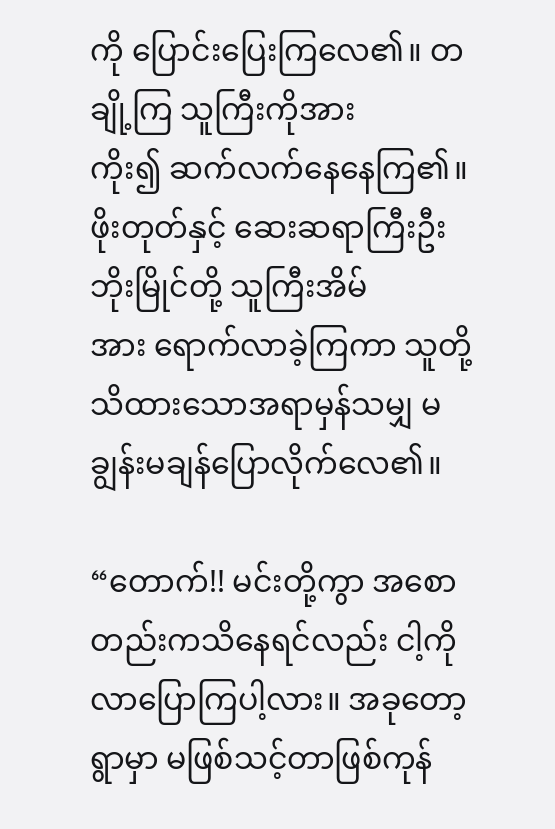ကို ပြောင်းပြေးကြလေ၏။ တချို့ကြ သူကြီးကိုအားကိုး၍ ‌ဆက်လက်နေနေကြ၏။ ဖိုးတုတ်နှင့် ဆေးဆရာကြီးဦးဘိုးမြိုင်တို့ သူကြီးအိမ်အား ‌ရောက်လာခဲ့ကြကာ သူတို့သိထားသောအရာမှန်သမျှ မချွန်းမချန်ပြောလိုက်လေ၏။

“တောက်!! မင်းတို့ကွာ အစောတည်းကသိနေရင်လည်း ငါ့ကိုလာပြောကြပါ့လား။ အခုတော့ရွာမှာ မဖြစ်သင့်တာဖြစ်ကုန်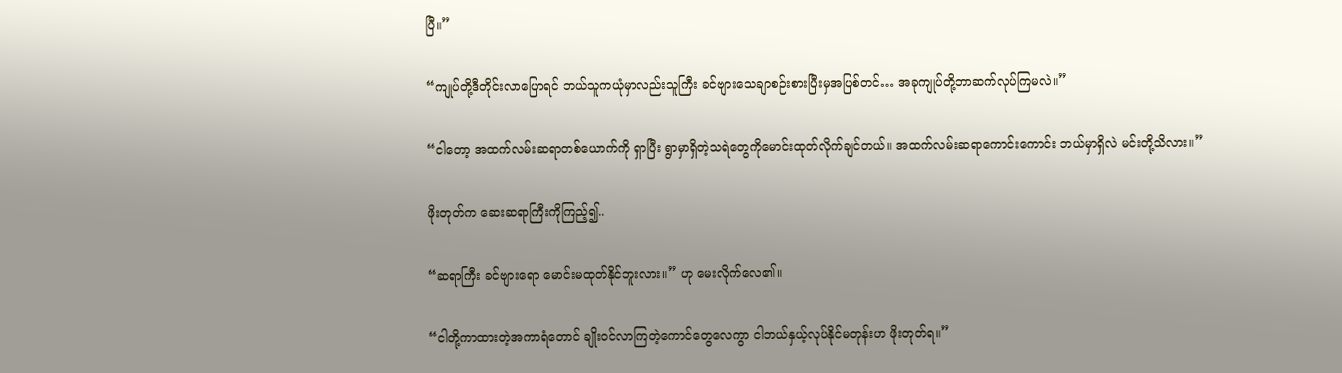ပြီ။”

“ကျုပ်တို့ဒီတိုင်းလာပြောရင် ဘယ်သူကယုံမှာလည်းသူကြီး ခင်ဗျားသေချာစဉ်းစားပြီးမှအပြစ်တင်… အခုကျုပ်တို့ဘာဆက်လုပ်ကြမလဲ။”

“ငါတော့ အထက်လမ်းဆရာတစ်ယောက်ကို ရှာပြီး ရွာမှာရှိတဲ့သရဲတွေကိုမောင်းထုတ်လိုက်ချင်တယ်။ အထက်လမ်းဆရာကောင်းကောင်း ဘယ်မှာရှိလဲ မင်းတို့သိလား။”

ဖိုးတုတ်က ဆေးဆရာကြီးကိုကြည့်၍..

“ဆရာကြီး ခင်ဗျားရော မောင်းမထုတ်နိုင်ဘူးလား။” ဟု မေးလိုက်လေ၏။

“ငါတို့ကာထားတဲ့အကာရံတောင် ချိုးဝင်လာကြတဲ့ကောင်တွေလေကွာ ငါဘယ်နှယ့်‌လုပ်နိုင်မတုန်းဟ ဖိုးတုတ်ရ။”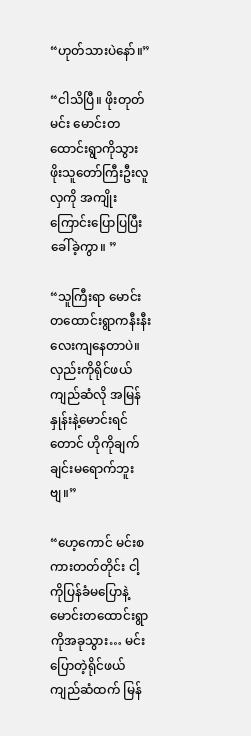“ဟုတ်သားပဲနော်။”

“ငါသိပြီ။ ဖိုးတုတ် မင်း မောင်းတထောင်းရွာကိုသွား ဖိုးသူတော်ကြီးဦးလူလှကို အကျိုးကြောင်းပြောပြပြီး ခေါ်ခဲ့ကွာ။ ”

“သူကြီးရာ မောင်းတထောင်းရွာကနီးနီးလေးကျနေတာပဲ။ လှည်းကို‌ရိုင်ဖယ်ကျည်ဆံလို အမြန်နှုန်းနဲ့မောင်းရင်တောင် ဟိုကိုချက်ချင်းမရောက်ဘူးဗျ။”

“ဟေ့ကောင် မင်းစကားတတ်တိုင်း ငါ့ကိုပြန်ခံမပြောနဲ့ မောင်းတထောင်းရွာကိုအခုသွား… မင်းပြောတဲ့ရိုင်ဖယ်ကျည်ဆံထက် မြန်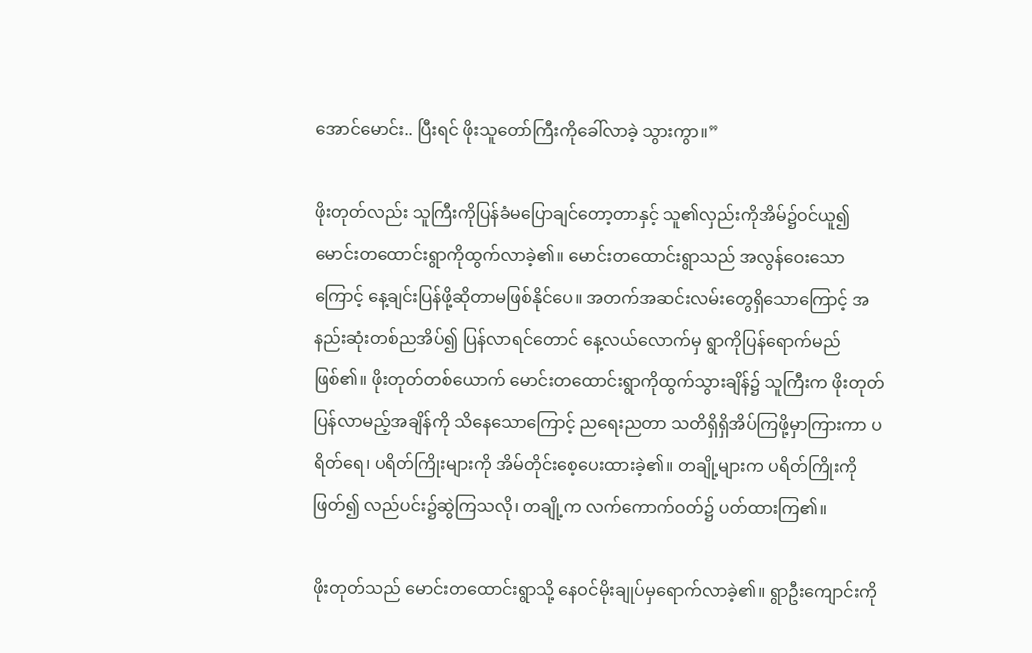အောင်မောင်း.. ပြီးရင် ဖိုးသူတော်ကြီးကိုခေါ်လာခဲ့ သွားကွာ။”

ဖိုးတုတ်လည်း သူကြီးကိုပြန်ခံမပြောချင်တော့တာနှင့် သူ၏လှည်းကိုအိမ်၌ဝင်ယူ၍ မောင်းတထောင်းရွာကိုထွက်လာခဲ့၏။ မောင်းတထောင်းရွာသည် အလွန်ဝေးသောကြောင့် နေ့ချင်းပြန်ဖို့ဆိုတာမဖြစ်နိုင်ပေ။ အတက်အဆင်းလမ်းတွေရှိသောကြောင့် အနည်းဆုံးတစ်ညအိပ်၍ ပြန်လာရင်တောင် နေ့လယ်လောက်မှ ရွာကိုပြန်ရောက်မည်ဖြစ်၏။ ဖိုးတုတ်တစ်ယောက် မောင်းတထောင်းရွာကိုထွက်သွားချိန်၌ သူကြီးက ဖိုးတုတ်ပြန်လာမည့်အချိန်ကို သိနေသောကြောင့် ညရေးညတာ သတိရှိရှိအိပ်ကြဖို့မှာကြားကာ ပရိတ်ရေ၊ ပရိတ်ကြိုးများကို အိမ်တိုင်းစေ့ပေးထားခဲ့၏။ တချို့များက ပရိတ်ကြိုးကိုဖြတ်၍ လည်ပင်း၌ဆွဲကြသလို၊ တချို့က လက်ကောက်ဝတ်၌ ပတ်ထားကြ၏။

ဖိုးတုတ်သည် မောင်းတထောင်းရွာသို့ နေဝင်မိုးချုပ်မှရောက်လာခဲ့၏။ ရွာဦးကျောင်းကို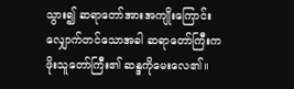သွား၍ ဆရာတော်အားအကျိုးကြောင်းလျှောက်တင်သောအခါ ဆရာတော်ကြီးက ဖိုးသူတော်ကြီး၏ ဆန္ဒကိုမေးလေ၏။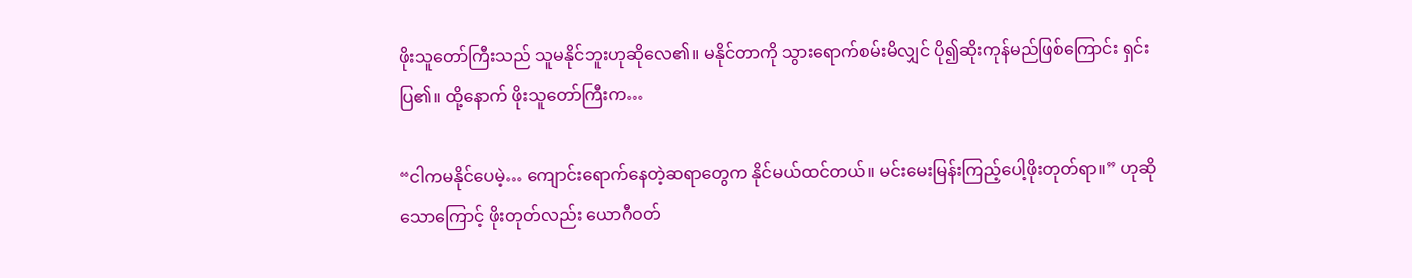ဖိုးသူတော်ကြီးသည် သူမနိုင်ဘူးဟုဆိုလေ၏။ မနိုင်တာကို သွားရောက်စမ်းမိလျှင် ပို၍ဆိုးကုန်‌မည်ဖြစ်ကြောင်း ရှင်းပြ၏။ ထို့နောက် ဖိုးသူတော်ကြီးက…

“ငါကမနိုင်ပေမဲ့… ကျောင်းရောက်နေတဲ့ဆရာတွေက နိုင်မယ်ထင်တယ်။ မင်းမေးမြန်းကြည့်ပေါ့ဖိုးတုတ်ရာ။” ဟုဆိုသောကြောင့် ဖိုးတုတ်လည်း ယောဂီဝတ်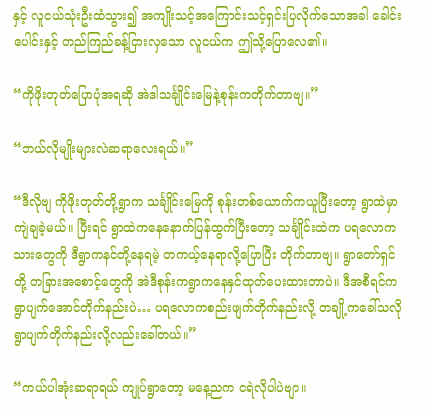နှင့် လူငယ်သုံးဦးထံသွား၍ အကျိုးသင့်အကြောင်းသင့်ရှင်းပြလိုက်သောအခါ ခေါင်းပေါင်းနှင့် တည်ကြည်ခန့်ငြားလှသော လူငယ်က ဤသို့ပြောလေ၏။

“ကိုဖိုးတုတ်ပြောပုံအရဆို အဲဒါသင်္ချိုင်းမြေနဲ့စုန်းကတိုက်တာဗျ။”

“ဘယ်လိုမျိုးများလဲဆရာလေးရယ်။”

“ဒီလိုဗျ ကိုဖိုးတုတ်တို့ရွာက သင်္ချိုင်းမြေကို စုန်းတစ်ယောက်ကယူပြီးတော့ ရွာထဲမှာ ကျဲချခဲ့မယ်။ ပြီးရင် ရွာထဲကနေနောက်ပြန်ထွက်ပြီးတော့ သင်္ချိုင်းထဲက ပ‌ရလောကသားတွေကို ဒီရွာကနင်တို့နေရမဲ့ တကယ့်နေရာလို့ပြောပြီး တိုက်တာဗျ။ ရွာတော်ရှင်တို့ တခြားအစောင့်တွေကို အဲဒီစုန်းကရွာကနေနှင်ထုတ်ပေးထားတာပဲ။ ဒီအစီရင်က ရွာပျက်အောင်တိုက်နည်းပဲ… ပရလောကစည်းဖျက်တိုက်နည်းလို့ တချို့ကခေါ်သလို ရွာပျက်တိုက်နည်းလို့လည်းခေါ်တယ်။”

“ကယ်ပါအုံးဆရာရယ် ကျုပ်ရွာတော့ မနေ့ညက ငရဲလိုပါပဲဗျာ။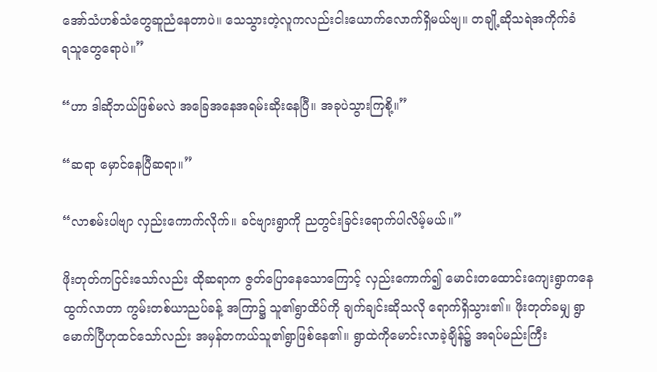အော်သံ‌ဟစ်သံတွေဆူညံနေတာပဲ။ သေသွားတဲ့လူကလည်းငါးယောက်လောက်ရှိမယ်ဗျ။ တချို့ဆိုသရဲ‌အကိုက်ခံရ‌သူတွေရောပဲ။”

“ဟာ ဒါဆိုဘယ်ဖြစ်မလဲ အခြေအနေအရမ်းဆိုးနေပြီ။ အခုပဲသွားကြစို့။”

“ဆရာ မှောင်နေပြီဆရာ။”

“လာစမ်းပါဗျာ လှည်းကောက်လိုက်။ ခင်ဗျားရွာကို ညတွင်းခြင်းရောက်ပါလိမ့်မယ်။”

ဖိုးတုတ်ကငြင်းသော်လည်း ထိုဆရာက ဇွတ်ပြောနေသောကြောင့် လှည်းကောက်၍ မောင်းတထောင်းကျေးရွာကနေ ထွက်လာတာ ကွမ်းတစ်ယာညပ်ခန့်‌ အကြာ၌ သူ၏ရွာထိပ်ကို ချက်ချင်းဆိုသလို ရောက်ရှိသွား၏။ ဖိုးတုတ်ခမျှ ရွာမောက်ပြီဟုထင်သော်လည်း အမှန်တကယ်သူ၏ရွာဖြစ်နေ၏။ ရွာထဲကိုမောင်းလာခဲ့ချိန်၌ အရပ်မည်းကြီး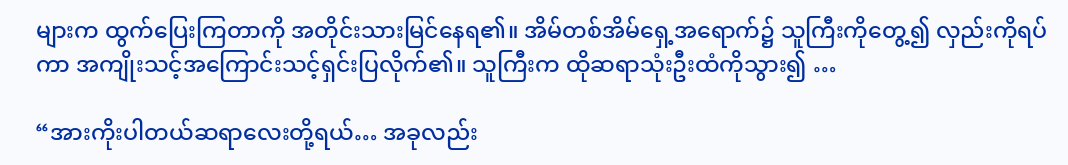များက ထွက်ပြေးကြတာကို အတိုင်းသားမြင်နေရ၏။ အိမ်တစ်အိမ်ရှေ့အရောက်၌ သူကြီးကိုတွေ့၍ လှည်းကိုရပ်ကာ အကျိုးသင့်အကြောင်းသင့်ရှင်းပြလိုက်၏။ သူကြီးက ထိုဆရာသုံးဦးထံကိုသွား၍ …

“အားကိုးပါတယ်ဆရာလေးတို့ရယ်… အခုလည်း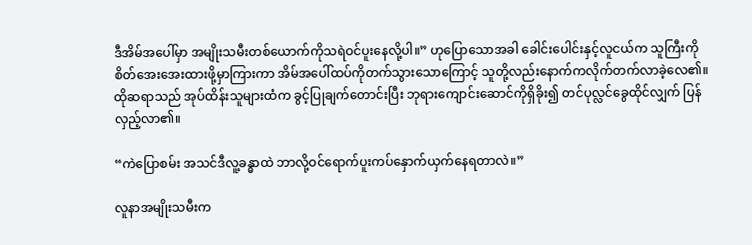ဒီအိမ်အပေါ်မှာ အမျိုးသမီးတစ်ယောက်ကိုသရဲဝင်ပူးနေလို့ပါ။” ဟုပြောသောအခါ ခေါင်းပေါင်းနှင့်လူငယ်က သူကြီးကိုစိတ်အေးအေးထားဖို့မှာကြားကာ အိမ်အပေါ်ထပ်ကိုတက်သွားသောကြောင့် သူတို့လည်းနောက်ကလိုက်တက်လာခဲ့လေ၏။ ထိုဆရာသည် အုပ်ထိန်းသူများထံက ခွင့်ပြုချက်တောင်းပြီး ဘုရားကျောင်းဆောင်ကိုရှိခိုး၍ တင်ပုလ္လင်ခွေထိုင်လျှက် ပြန်လှည့်လာ၏။

“ကဲပြောစမ်း အသင်ဒီလူ့ခန္ဓာထဲ ဘာလို့ဝင်ရောက်ပူးကပ်နှောက်ယှက်နေရတာလဲ။”

လူနာအမျိုးသမီးက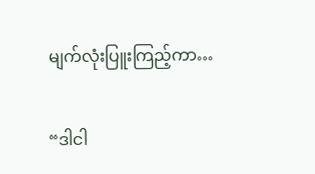မျက်လုံးပြူးကြည့်ကာ…

“ဒါငါ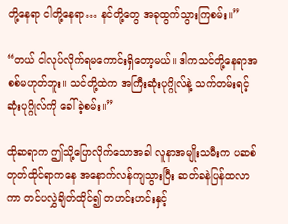တို့နေရာ ငါတို့နေရာ… နင်တို့တွေ အခုထွက်သွားကြစမ်း။”

“တယ် ငါလုပ်လိုက်ရမ‌ကောင်းရှိတော့မယ်။ ဒါကသင်တို့နေရာအစစ်မဟုတ်ဘူး။ သင်တို့ထဲက အကြီးဆုံးပုဂ္ဂိုလ်နဲ့ သက်တမ်းရင့်ဆုံးပုဂ္ဂိုလ်ကို ခေါ်ခဲ့စမ်း။”

ထိုဆရာက ဤသို့ပြောလိုက်သောအခါ လူနာအမျိုးသမီးက ပဆစ်တုတ်ထိုင်ရာ‌က‌နေ အနောက်လန်ကျသွားပြီး ဆတ်ခနဲပြန်ထလာကာ တင်ပလွှဲချိတ်ထိုင်၍ တဟင်းဟင်းနှင့်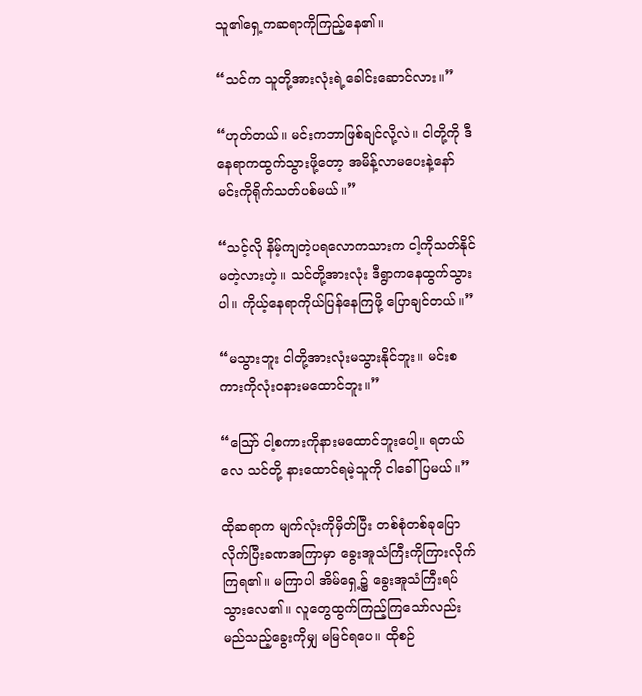သူ၏ရှေ့ကဆရာကိုကြည့်နေ၏။

“သင်က သူတို့အားလုံးရဲ့ခေါင်းဆောင်လား။”

“ဟုတ်တယ်။ မင်းကဘာဖြစ်ချင်လို့လဲ။ ငါတို့ကို ဒီနေရာကထွက်သွားဖို့တော့ အမိန့်လာမပေးနဲ့နော် မင်းကိုရိုက်သတ်ပစ်မယ်။”

“သင့်လို နိမ့်ကျတဲ့ပရလောကသားက ငါ့ကိုသတ်နိုင်မတဲ့လားဟဲ့။ သင်တို့အားလုံး ဒီရွာကနေထွက်သွားပါ။ ကိုယ့်နေရာကိုယ်ပြန်နေကြဖို့ ပြောချင်တယ်။”

“မသွားဘူး ငါတို့အားလုံးမသွားနိုင်ဘူး။ မင်းစကားကိုလုံးဝနားမထောင်ဘူး။”

“ဪ ငါ့စကားကိုနားမထောင်ဘူးပေါ့။ ရတယ်လေ သင်တို့ နားထောင်ရမဲ့သူကို ငါခေါ်ပြမယ်။”

ထိုဆရာက မျက်လုံးကိုမှိတ်ပြီး တစ်စုံတစ်ခုပြောလိုက်ပြီးခဏအကြာမှာ ခွေးအူသံကြီးကိုကြားလိုက်ကြရ၏။ မကြာပါ အိမ်ရှေ့၌ ခွေးအူသံကြီးရပ်သွားလေ၏။ လူတွေထွက်ကြည့်ကြသော်လည်း မည်သည့်ခွေးကိုမျှ မမြင်ရပေ။ ထိုစဉ်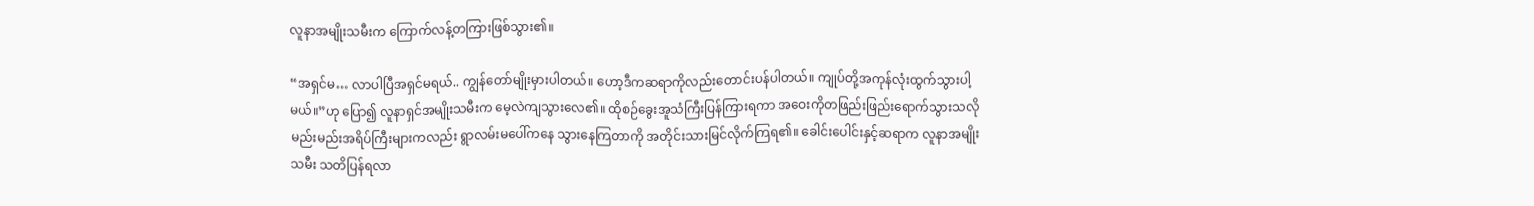လူနာအမျိုးသမီးက ကြောက်လန့်တကြားဖြစ်သွား၏။

“အရှင်မ… လာပါပြီအရှင်မရယ်.. ကျွန်တော်မျိုးမှားပါတယ်။ ‌ဟော့ဒီကဆရာကိုလည်းတောင်းပန်ပါတယ်။ ကျုပ်တို့အကုန်လုံးထွက်သွားပါ့မယ်။”ဟု ပြော၍ လူနာရှင်အမျိုးသမီးက မေ့လဲကျသွားလေ၏။ ထိုစဉ်ခွေးအူသံကြီးပြန်ကြားရကာ အဝေးကိုတဖြည်းဖြည်းရောက်သွားသလို မည်းမည်းအရိပ်ကြီးများကလည်း ရွာလမ်းမပေါ်ကနေ သွားနေကြတာကို အတိုင်းသားမြင်လိုက်ကြရ၏။ ခေါင်းပေါင်းနှင့်ဆရာက လူနာအမျိုးသမီး သတိပြန်ရလာ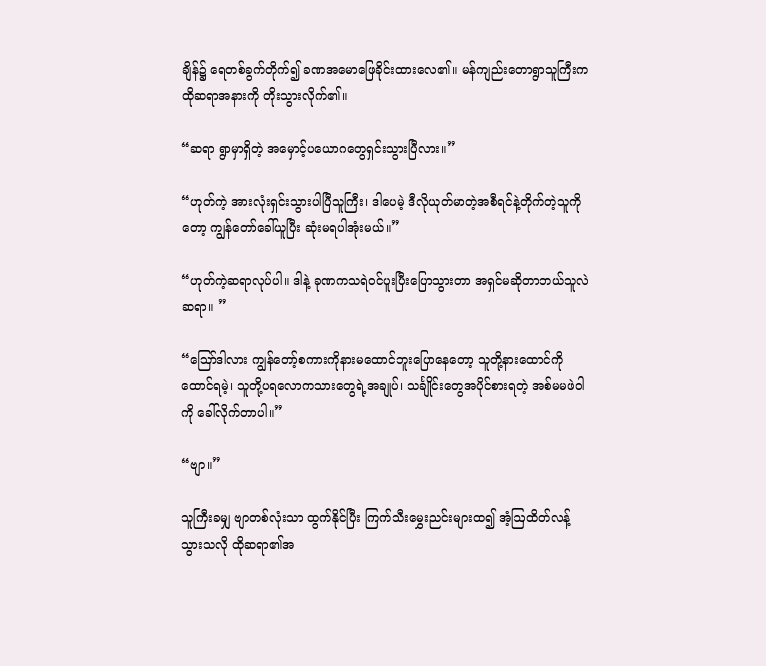ချိန်၌ ရေတစ်ခွက်တိုက်၍ ခဏအမောဖြေခိုင်းထားလေ၏။ မန်ကျည်းတောရွာသူကြီးက ထိုဆရာအနားကို တိုးသွားလိုက်၏။

“ဆရာ ရွာမှာရှိတဲ့ အမှောင့်ပယောဂတွေရှင်းသွားပြီလား။”

“ဟုတ်ကဲ့ အားလုံးရှင်းသွားပါပြီသူကြီး၊ ဒါပေမဲ့ ဒီလိုယုတ်မာတဲ့အစီရင်နဲ့တိုက်တဲ့သူကိုတော့ ကျွန်တော်ခေါ်ယူပြီး ဆုံးမရပါအုံးမယ်။”

“ဟုတ်ကဲ့ဆရာလုပ်ပါ။ ဒါနဲ့ ခုဏက‌သရဲဝင်ပူးပြီးပြောသွားတာ အရှင်မဆိုတာဘယ်သူလဲဆရာ။ ”

“ဪဒါလား ကျွန်တော့်စကားကိုနားမထောင်ဘူးပြောနေတော့ သူတို့နားထောင်ကိုထောင်ရမဲ့၊ သူတို့ပရလောကသားတွေရဲ့အချုပ်၊ သင်္ချိုင်းတွေအပိုင်စားရတဲ့ အစ်မမဖဲဝါကို ခေါ်လိုက်တာပါ။”

“ဗျာ။”

သူကြီးခမျှ ဗျာတစ်လုံးသာ ထွက်နိုင်ပြီး ကြက်သီးမွှေးညင်းများထ၍ အံ့ဩထိတ်လန့်သွားသလို ထိုဆရာ၏အ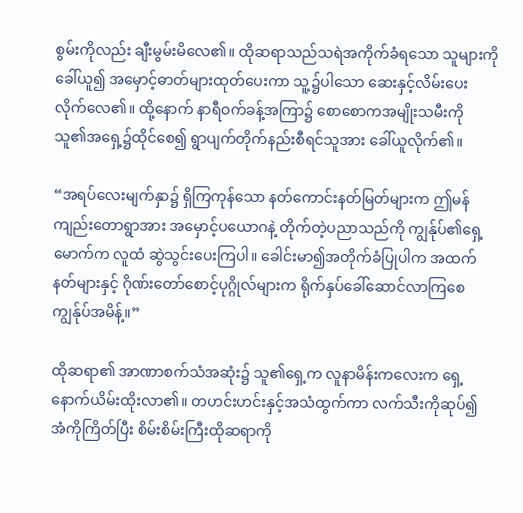စွမ်းကိုလည်း ချီးမွမ်းမိလေ၏။ ထိုဆရာသည်သရဲအကိုက်ခံရသော သူများကိုခေါ်ယူ၍ အမှောင့်ဓာတ်များထုတ်ပေးကာ သူ့၌ပါသော ဆေးနှင့်လိမ်းပေးလိုက်လေ၏။ ထို့နောက် နာရီဝက်ခန့်အကြာ၌ စောစောကအမျိုးသမီးကို သူ၏အရှေ့၌ထိုင်စေ၍ ရွာပျက်တိုက်နည်းစီရင်သူအား‌ ခေါ်ယူလိုက်၏။

“အရပ်လေးမျက်နှာ၌ ရှိကြကုန်သော နတ်ကောင်းနတ်မြတ်များက ဤမန်ကျည်းတောရွာအား အမှောင့်ပယောဂနဲ့ တိုက်တဲ့ပညာသည်ကို ကျွန်ုပ်၏ရှေ့မောက်က လူထံ ဆွဲသွင်းပေးကြပါ။ ခေါင်းမာ၍အတိုက်ခံပြုပါက အထက်နတ်များနှင့် ဂိုဏ်းတော်စောင့်ပုဂ္ဂိုလ်များက ရိုက်နှပ်ခေါ်ဆောင်လာကြစေ ကျွန်ုပ်အမိန့်။”

ထိုဆရာ၏ အာဏာစက်သံအဆုံး၌ သူ၏ရှေ့က လူနာမိန်းကလေးက ရှေ့နောက်ယိမ်းထိုးလာ၏။ တဟင်းဟင်းနှင့်အသံထွက်ကာ လက်သီးကိုဆုပ်၍ အံကိုကြိတ်ပြီး စိမ်းစိမ်းကြီးထိုဆရာကို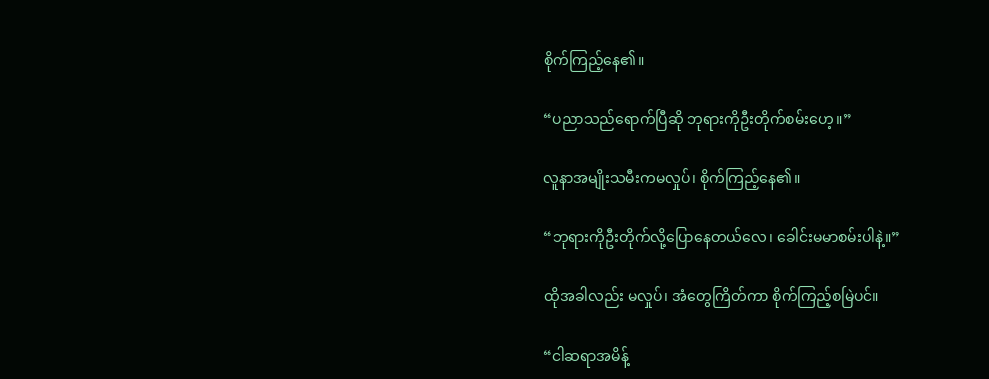စိုက်ကြည့်နေ၏။

“ပညာသည်ရောက်ပြီဆို ဘုရားကိုဦးတိုက်စမ်းဟေ့။”

လူနာအမျိုးသမီးကမလှုပ်၊ စိုက်ကြည့်နေ၏။

“ဘုရားကိုဦးတိုက်လို့ပြောနေတယ်လေ၊ ခေါင်းမမာစမ်းပါနဲ့။”

ထိုအခါလည်း မလှုပ်၊ ‌အံတွေကြိတ်ကာ စိုက်ကြည့်စမြဲပင်။

“ငါဆရာအမိန့်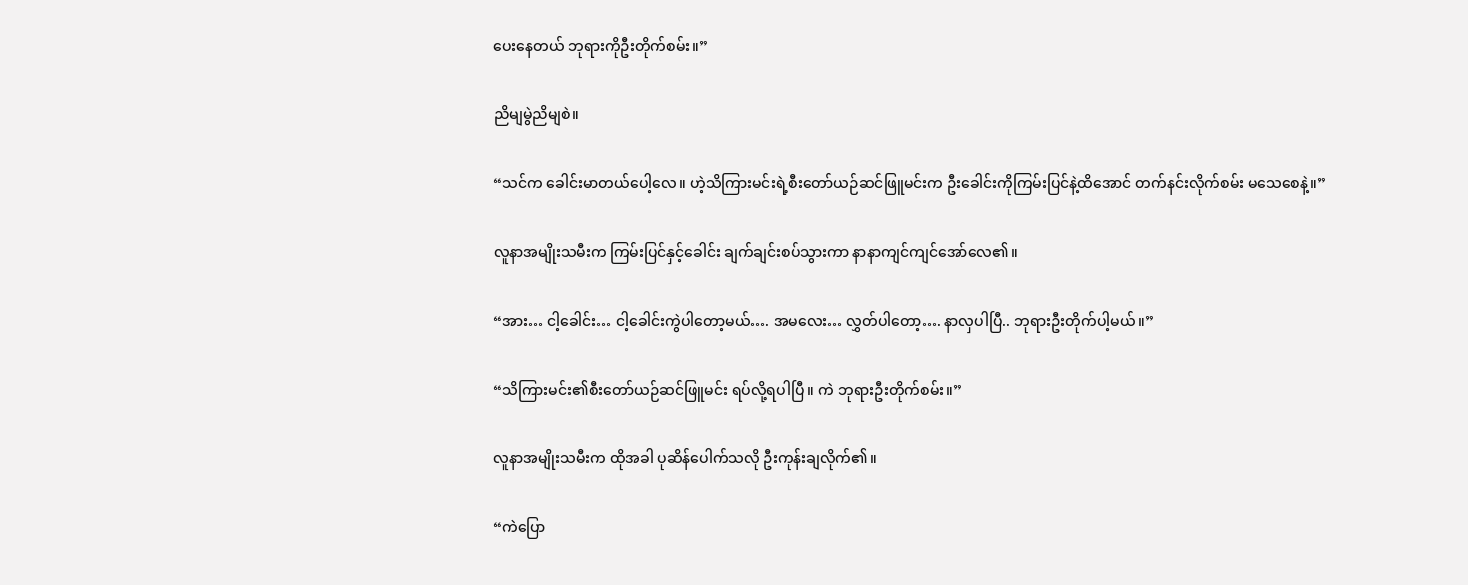ပေးနေတယ် ဘုရားကိုဦးတိုက်စမ်း။”

ညိမျမွဲညိမျစဲ။

“သင်က ခေါင်းမာတယ်ပေါ့လေ။ ဟဲ့သိကြားမင်းရဲ့စီးတော်ယဉ်ဆင်ဖြူမင်းက ဦးခေါင်းကိုကြမ်းပြင်နဲ့ထိအောင် တက်နင်းလိုက်စမ်း မသေစေနဲ့။”

လူနာအမျိုးသမီးက ကြမ်းပြင်နှင့်ခေါင်း ချက်ချင်းစပ်သွားကာ နာနာကျင်ကျင်အော်လေ၏။

“အား… ငါ့ခေါင်း… ငါ့ခေါင်းကွဲပါတော့မယ်…. အမလေး… လွှတ်ပါတော့…. နာလှပါပြီ.. ဘုရားဦးတိုက်ပါ့မယ်။”

“သိကြားမင်း၏စီးတော်ယဉ်ဆင်ဖြူမင်း ရပ်လို့ရပါပြီ။ ကဲ ဘုရားဦးတိုက်စမ်း။”

လူနာအမျိုးသမီးက ထိုအခါ ပုဆိန်ပေါက်သလို ဦးကုန်းချလိုက်၏။

“ကဲပြော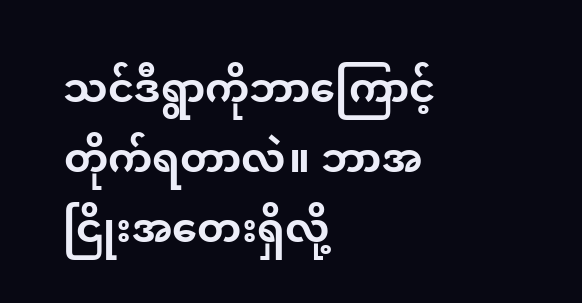သင်ဒီရွာကိုဘာကြောင့် တိုက်ရတာလဲ။ ဘာအငြိုးအတေးရှိလို့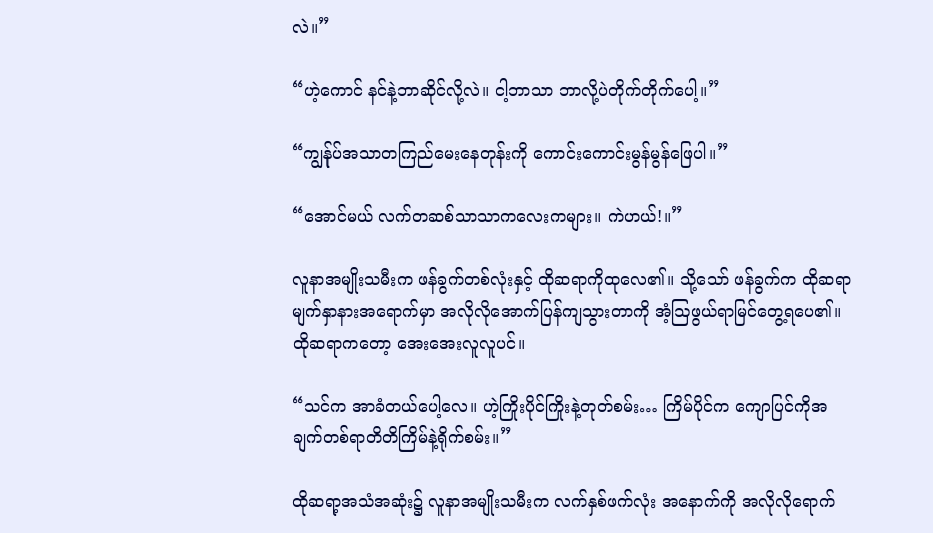လဲ။”

“ဟဲ့ကောင် နင်နဲ့ဘာဆိုင်လို့လဲ။ ငါ့ဘာသာ ဘာလို့ပဲတိုက်တိုက်ပေါ့။”

“ကျွန်ုပ်အသာတကြည်မေးနေတုန်းကို ကောင်းကောင်းမွန်မွန်ဖြေပါ။”

“အောင်မယ် လက်တဆစ်သာသာကလေးကများ။ ကဲဟယ်!။”

လူနာအမျိုးသမီးက ဖန်ခွက်တစ်လုံးနှင့် ထိုဆရာကိုထုလေ၏။ သို့သော် ဖန်ခွက်က ထိုဆရာမျက်နှာနားအရောက်မှာ ‌အလိုလိုအောက်ပြန်ကျသွားတာကို အံ့ဩဖွယ်ရာမြင်တွေ့ရပေ၏။ ထိုဆရာကတော့ အေးအေးလူလူပင်။

“သင်က ‌အာခံတယ်ပေါ့လေ။ ဟဲ့ကြိုးပိုင်ကြိုးနဲ့တုတ်စမ်း… ကြိမ်ပိုင်က ကျော‌ပြင်ကိုအချက်တစ်ရာတိတိကြိမ်နဲ့ရိုက်စမ်း။”

ထိုဆရာ့အသံအဆုံး၌ လူနာအမျိုးသမီးက လက်နှစ်ဖက်လုံး အနောက်ကို အလိုလိုရောက်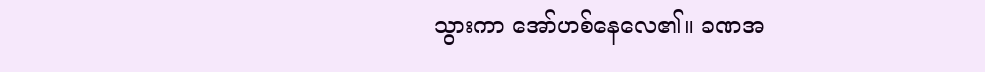သွားကာ ‌အော်ဟစ်နေလေ၏။ ခဏအ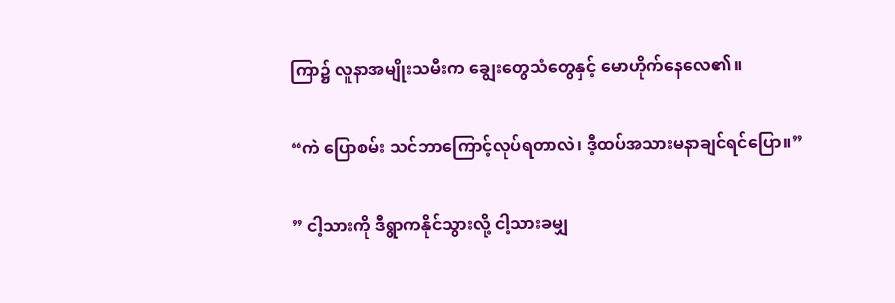ကြာ၌ လူနာအမျိုးသမီးက ချွေးတွေသံတွေနှင့် မောဟိုက်နေလေ၏။

“ကဲ ပြောစမ်း သင်ဘာကြောင့်လုပ်ရတာလဲ၊ ဒီ့ထပ်အသားမနာချင်ရင်ပြော။”

” ငါ့သားကို ဒီရွာကနိုင်သွားလို့ ငါ့သားခမျှ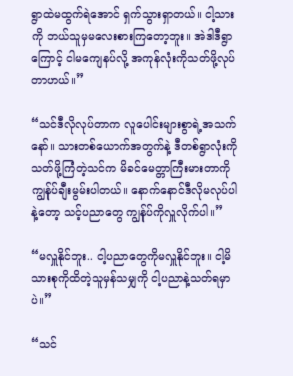ရွာထဲမထွက်ရဲအောင် ရှက်သွားရှာတယ်။ ငါ့သားကို ဘယ်သူမှမလေးစားကြတော့ဘူး။ အဲဒါ‌ဒီရွာကြောင့် ငါမကျေနပ်လို့ အကုန်လုံးကိုသတ်ဖို့လုပ်တာဟယ်။”

“သင်ဒီလိုလုပ်တာက လူပေါင်းများစွာရဲ့အသက်နော်။ သားတစ်ယောက်အတွက်နဲ့ ဒီတစ်ရွာလုံးကိုသတ်ဖို့ကြံတဲ့သင်က မိခင်မေတ္တာကြီးမား‌တာကို ကျွန်ုပ်ချီးမွမ်းပါတယ်။ နောက်နောင်ဒီလိုမလုပ်ပါနဲ့တော့ သင့်ပညာတွေ ကျွန်ုပ်ကိုလှူလိုက်ပါ။”

“မလှူနိုင်ဘူး.. ငါ့ပညာတွေကိုမလှူနိုင်ဘူး။ ငါ့မိသားစုကိုထိတဲ့သူမှန်သမျှကို ငါ့ပညာနဲ့သတ်ရမှာပဲ။”

“သင်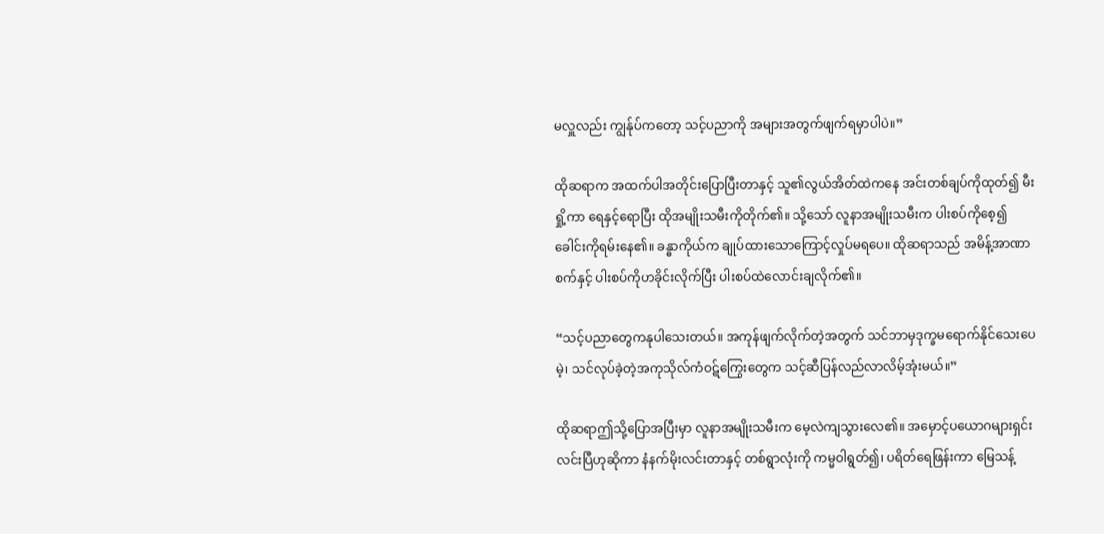မလှူလည်း ကျွန်ုပ်ကတော့ သင့်ပညာကို အများအတွက်ဖျက်ရမှာပါပဲ။”

ထိုဆရာက အထက်ပါအတိုင်းပြောပြီးတာနှင့် သူ၏လွယ်အိတ်ထဲကနေ အင်းတစ်ချပ်ကိုထုတ်၍ မီးရှို့ကာ ရေ‌နှင့်ရောပြီး ထိုအမျိုးသမီးကိုတိုက်၏။ သို့သော် လူနာအမျိုးသမီးက ပါးစပ်ကိုစေ့၍ ခေါင်းကိုရမ်းနေ၏။ ခန္ဓာကိုယ်က ချုပ်ထားသောကြောင့်လှုပ်မရပေ။ ထိုဆရာသည် အမိန့်အာဏာစက်နှင့် ပါးစပ်ကိုဟခိုင်းလိုက်ပြီး ပါးစပ်ထဲလောင်းချလိုက်၏။

“သင့်ပညာတွေကနုပါသေးတယ်။ အကုန်ဖျက်လိုက်တဲ့အတွက် သင်ဘာမှဒုက္ခမရောက်နိုင်သေးပေမဲ့၊ သင်လုပ်ခဲ့တဲ့အကုသိုလ်ကံဝဋ်ကြွေး‌တွေက သင့်ဆီပြန်လည်လာလိမ့်အုံးမယ်။”

ထိုဆရာဤသို့ပြောအပြီးမှာ လူနာအမျိုးသမီးက မေ့လဲကျသွားလေ၏။ အမှောင့်ပယောဂများရှင်းလင်းပြီဟုဆိုကာ နံနက်မိုးလင်းတာနှင့် တစ်ရွာလုံးကို ကမ္မဝါရွတ်၍၊ ပရိတ်ရေဖြန်းကာ မြေသန့်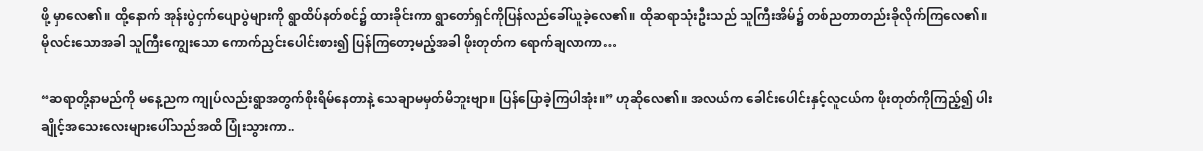ဖို့ မှာလေ၏။ ထို့နောက် အုန်းပွဲငှက်ပျောပွဲများကို ရွာထိပ်နတ်စင်၌ ထားခိုင်းကာ ‌ရွာတော်ရှင်ကိုပြန်လည်ခေါ်ယူခဲ့လေ၏။ ထိုဆရာသုံးဦးသည် သူကြီးအိမ်၌ တစ်ညတာတည်းခိုလိုက်ကြလေ၏။ မိုလင်းသောအခါ သူကြီးကျွေးသော ကောက်ညှင်းပေါင်းစား၍ ပြန်ကြတော့မည့်အခါ ဖိုးတုတ်က ရောက်ချလာကာ…

“ဆရာတို့နာမည်ကို မနေ့ညက ကျုပ်လည်းရွာအတွက်စိုးရိမ်နေတာနဲ့ သေချာမမှတ်မိဘူးဗျာ။ ပြန်ပြောခဲ့ကြပါအုံး။” ဟုဆိုလေ၏။ အလယ်က ခေါင်းပေါင်းနှင့်လူငယ်က ဖိုးတုတ်ကိုကြည့်၍ ပါးချိုင့်အသေးလေးများပေါ်သည်အထိ ပြုံးသွားကာ..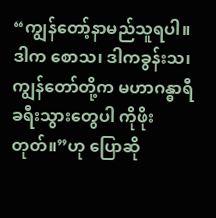“ကျွန်တော့်နာမည်သူရပါ။ ဒါက စောသ၊ ‌ဒါကခွန်းသ၊ ကျွန်တော်တို့က မဟာဂန္ဓာရီခရီးသွားတွေပါ ကိုဖိုးတုတ်။”ဟု ပြောဆို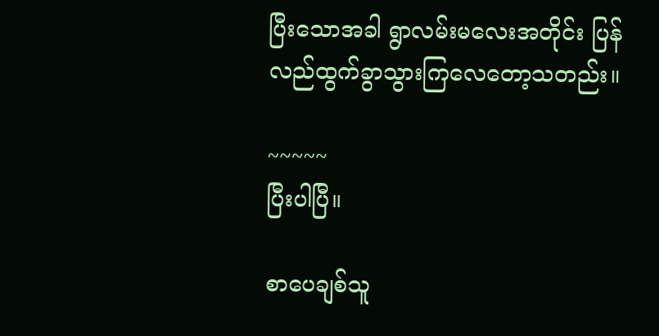ပြီးသောအခါ ရွာလမ်းမလေးအတိုင်း ပြန်လည်ထွက်ခွာသွားကြလေတော့သတည်း။

~~~~~
ပြီးပါပြီ။

စာပေချစ်သူ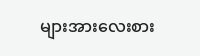များအားလေးစား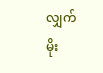လျှက်
မိုး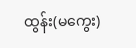ထွန်း(မကွေး)